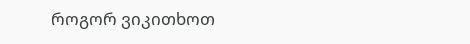როგორ ვიკითხოთ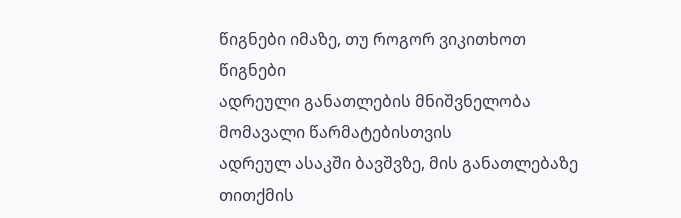წიგნები იმაზე, თუ როგორ ვიკითხოთ წიგნები
ადრეული განათლების მნიშვნელობა მომავალი წარმატებისთვის
ადრეულ ასაკში ბავშვზე, მის განათლებაზე თითქმის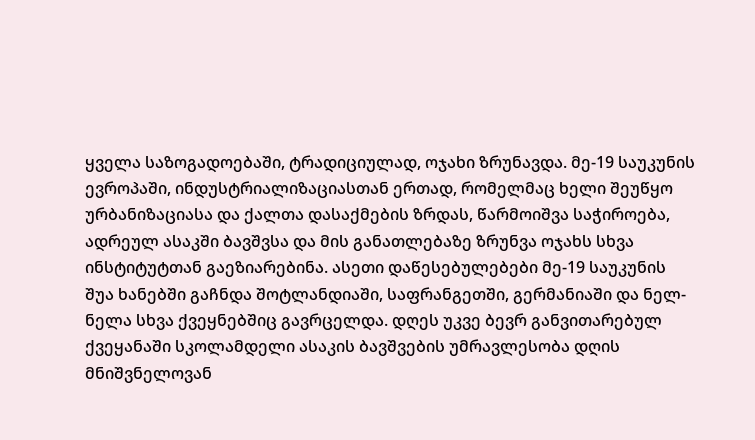ყველა საზოგადოებაში, ტრადიციულად, ოჯახი ზრუნავდა. მე-19 საუკუნის ევროპაში, ინდუსტრიალიზაციასთან ერთად, რომელმაც ხელი შეუწყო ურბანიზაციასა და ქალთა დასაქმების ზრდას, წარმოიშვა საჭიროება, ადრეულ ასაკში ბავშვსა და მის განათლებაზე ზრუნვა ოჯახს სხვა ინსტიტუტთან გაეზიარებინა. ასეთი დაწესებულებები მე-19 საუკუნის შუა ხანებში გაჩნდა შოტლანდიაში, საფრანგეთში, გერმანიაში და ნელ-ნელა სხვა ქვეყნებშიც გავრცელდა. დღეს უკვე ბევრ განვითარებულ ქვეყანაში სკოლამდელი ასაკის ბავშვების უმრავლესობა დღის მნიშვნელოვან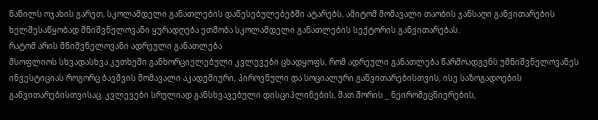ნაწილს ოჯახის გარეთ, სკოლამდელი განათლების დაწესებულებებში ატარებს, ამიტომ მომავალი თაობის ჯანსაღი განვითარების ხელშესაწყობად მნიშვნელოვანი ყურადღება ეთმობა სკოლამდელი განათლების სექტორის განვითარებას.
რატომ არის მნიშვნელოვანი ადრეული განათლება
მსოფლიოს სხვადასხვა კუთხეში განხორციელებული კვლევები ცხადყოფს, რომ ადრეული განათლება წარმოადგენს უმნიშვნელოვანეს ინვესტიციას როგორც ბავშვის მომავალი აკადემიური, პიროვნული და სოციალური განვითარებისთვის, ისე საზოგადოების განვითარებისთვისაც. კვლევები სრულიად განსხვავებული დისციპლინების, მათ შორის _ ნეირომეცნიერების,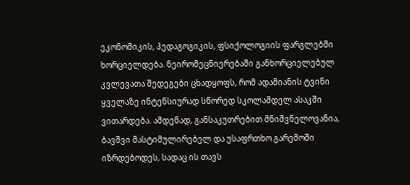ეკონომიკის, პედაგოგიკის, ფსიქოლოგიის ფარგლებში ხორციელდება. ნეირომეცნიერებაში განხორციელებულ კვლევათა შედეგები ცხადყოფს, რომ ადამიანის ტვინი ყველაზე ინტენსიურად სწორედ სკოლამდელ ასაკში ვითარდება. ამდენად, განსაკუთრებით მნიშვნელოვანია, ბავშვი მასტიმულირებელ და უსაფრთხო გარემოში იზრდებოდეს, სადაც ის თავს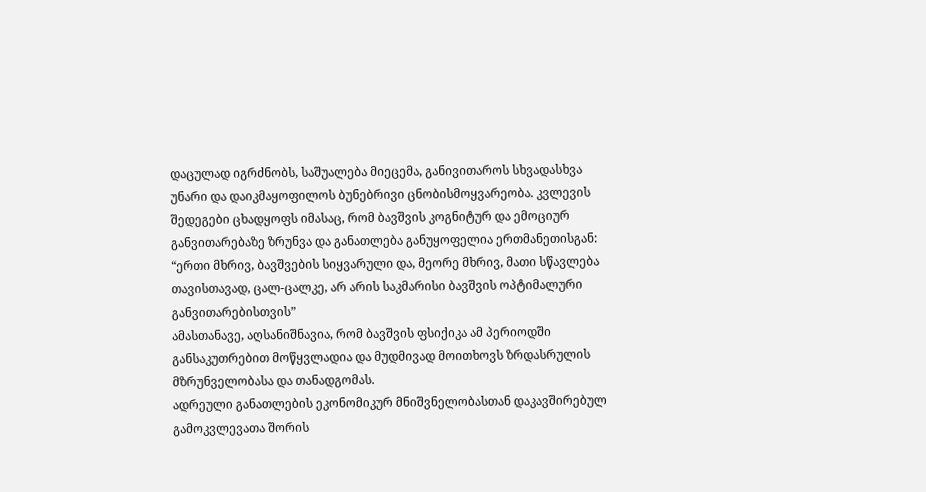დაცულად იგრძნობს, საშუალება მიეცემა, განივითაროს სხვადასხვა უნარი და დაიკმაყოფილოს ბუნებრივი ცნობისმოყვარეობა. კვლევის შედეგები ცხადყოფს იმასაც, რომ ბავშვის კოგნიტურ და ემოციურ განვითარებაზე ზრუნვა და განათლება განუყოფელია ერთმანეთისგან: “ერთი მხრივ, ბავშვების სიყვარული და, მეორე მხრივ, მათი სწავლება თავისთავად, ცალ-ცალკე, არ არის საკმარისი ბავშვის ოპტიმალური განვითარებისთვის”
ამასთანავე, აღსანიშნავია, რომ ბავშვის ფსიქიკა ამ პერიოდში განსაკუთრებით მოწყვლადია და მუდმივად მოითხოვს ზრდასრულის მზრუნველობასა და თანადგომას.
ადრეული განათლების ეკონომიკურ მნიშვნელობასთან დაკავშირებულ გამოკვლევათა შორის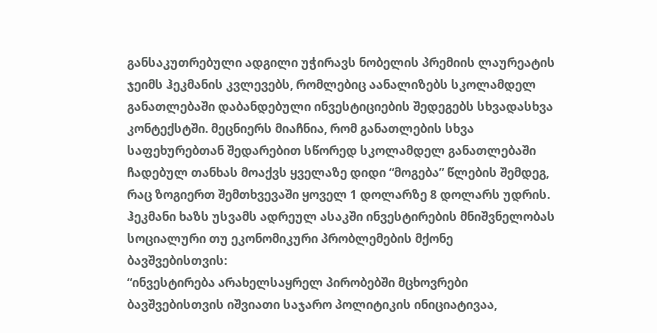განსაკუთრებული ადგილი უჭირავს ნობელის პრემიის ლაურეატის ჯეიმს ჰეკმანის კვლევებს, რომლებიც აანალიზებს სკოლამდელ განათლებაში დაბანდებული ინვესტიციების შედეგებს სხვადასხვა კონტექსტში. მეცნიერს მიაჩნია, რომ განათლების სხვა საფეხურებთან შედარებით სწორედ სკოლამდელ განათლებაში ჩადებულ თანხას მოაქვს ყველაზე დიდი “მოგება” წლების შემდეგ, რაც ზოგიერთ შემთხვევაში ყოველ 1 დოლარზე 8 დოლარს უდრის. ჰეკმანი ხაზს უსვამს ადრეულ ასაკში ინვესტირების მნიშვნელობას სოციალური თუ ეკონომიკური პრობლემების მქონე ბავშვებისთვის:
“ინვესტირება არახელსაყრელ პირობებში მცხოვრები ბავშვებისთვის იშვიათი საჯარო პოლიტიკის ინიციატივაა,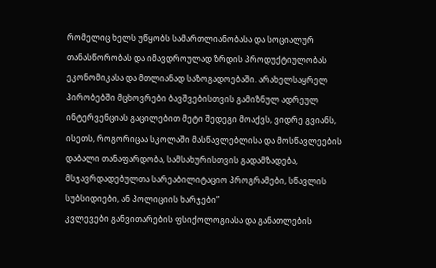რომელიც ხელს უწყობს სამართლიანობასა და სოციალურ თანასწორობას და იმავდროულად ზრდის პროდუქტიულობას ეკონომიკასა და მთლიანად საზოგადოებაში. არახელსაყრელ პირობებში მცხოვრები ბავშვებისთვის გამიზნულ ადრეულ ინტერვენციას გაცილებით მეტი შედეგი მოაქვს, ვიდრე გვიანს, ისეთს, როგორიცაა სკოლაში მასწავლებლისა და მოსწავლეების დაბალი თანაფარდობა, სამსახურისთვის გადამზადება, მსჯავრდადებულთა სარეაბილიტაციო პროგრამები, სწავლის სუბსიდიები, ან პოლიციის ხარჯები”
კვლევები განვითარების ფსიქოლოგიასა და განათლების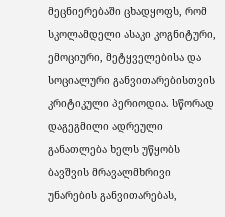მეცნიერებაში ცხადყოფს, რომ სკოლამდელი ასაკი კოგნიტური, ემოციური, მეტყველებისა და სოციალური განვითარებისთვის კრიტიკული პერიოდია. სწორად დაგეგმილი ადრეული განათლება ხელს უწყობს ბავშვის მრავალმხრივი უნარების განვითარებას,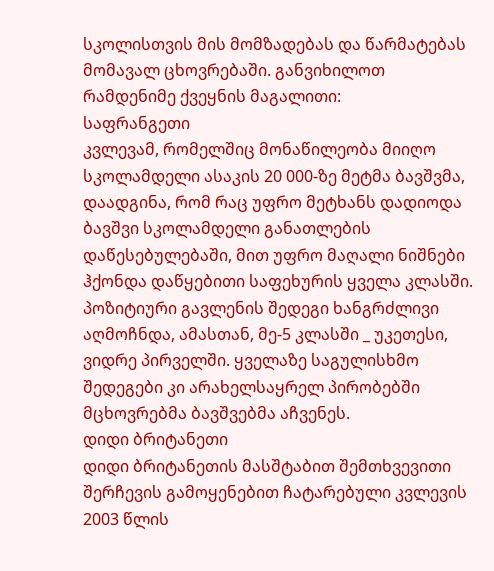სკოლისთვის მის მომზადებას და წარმატებას მომავალ ცხოვრებაში. განვიხილოთ რამდენიმე ქვეყნის მაგალითი:
საფრანგეთი
კვლევამ, რომელშიც მონაწილეობა მიიღო სკოლამდელი ასაკის 20 000-ზე მეტმა ბავშვმა, დაადგინა, რომ რაც უფრო მეტხანს დადიოდა ბავშვი სკოლამდელი განათლების დაწესებულებაში, მით უფრო მაღალი ნიშნები ჰქონდა დაწყებითი საფეხურის ყველა კლასში. პოზიტიური გავლენის შედეგი ხანგრძლივი აღმოჩნდა, ამასთან, მე-5 კლასში _ უკეთესი, ვიდრე პირველში. ყველაზე საგულისხმო შედეგები კი არახელსაყრელ პირობებში მცხოვრებმა ბავშვებმა აჩვენეს.
დიდი ბრიტანეთი
დიდი ბრიტანეთის მასშტაბით შემთხვევითი შერჩევის გამოყენებით ჩატარებული კვლევის 2003 წლის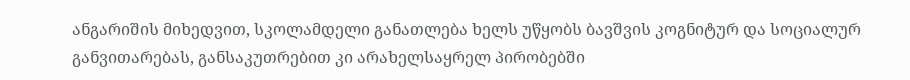ანგარიშის მიხედვით, სკოლამდელი განათლება ხელს უწყობს ბავშვის კოგნიტურ და სოციალურ განვითარებას, განსაკუთრებით კი არახელსაყრელ პირობებში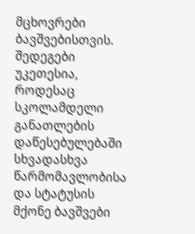მცხოვრები ბავშვებისთვის. შედეგები უკეთესია, როდესაც სკოლამდელი განათლების დაწესებულებაში სხვადასხვა წარმომავლობისა და სტატუსის მქონე ბავშვები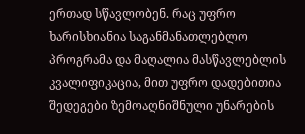ერთად სწავლობენ. რაც უფრო ხარისხიანია საგანმანათლებლო პროგრამა და მაღალია მასწავლებლის კვალიფიკაცია, მით უფრო დადებითია შედეგები ზემოაღნიშნული უნარების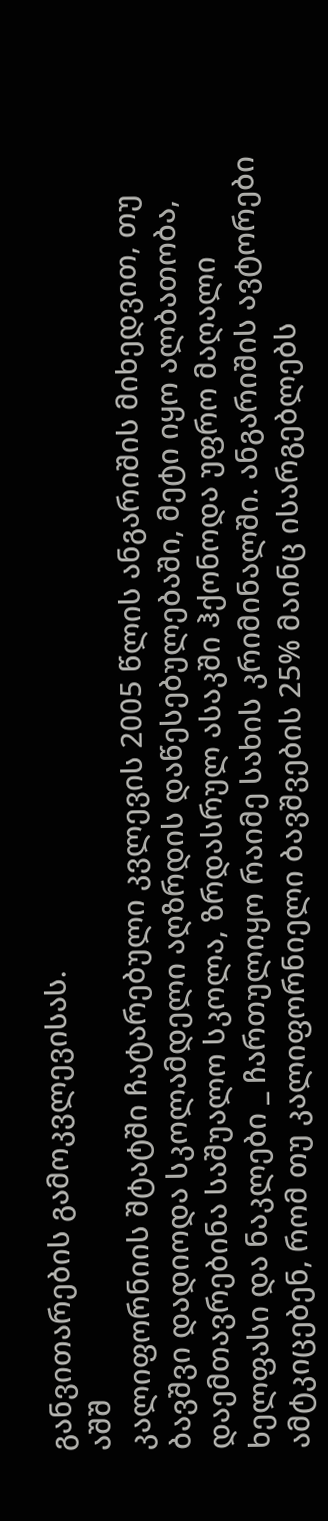განვითარების გამოკვლევისას.
აშშ
კალიფორნიის შტატში ჩატარებული კვლევის 2005 წლის ანგარიშის მიხედვით, თუ ბავშვი დადიოდა სკოლამდელი აღზრდის დაწესებულებაში, მეტი იყო ალბათობა, დაემთავრებინა საშუალო სკოლა, ზრდასრულ ასაკში ჰქონოდა უფრო მაღალი ხელფასი და ნაკლები _ ჩართულიყო რაიმე სახის კრიმინალში. ანგარიშის ავტორები ამტკიცებენ, რომ თუ კალიფორნიელი ბავშვების 25% მაინც ისარგებლებს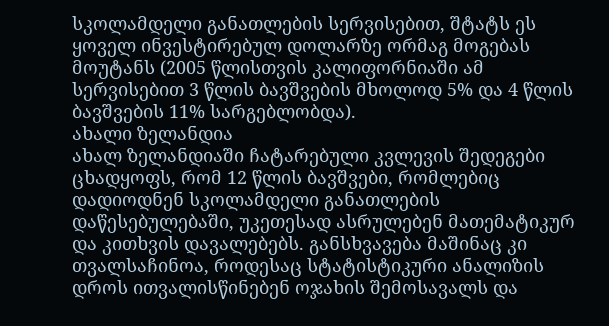სკოლამდელი განათლების სერვისებით, შტატს ეს ყოველ ინვესტირებულ დოლარზე ორმაგ მოგებას მოუტანს (2005 წლისთვის კალიფორნიაში ამ სერვისებით 3 წლის ბავშვების მხოლოდ 5% და 4 წლის ბავშვების 11% სარგებლობდა).
ახალი ზელანდია
ახალ ზელანდიაში ჩატარებული კვლევის შედეგები ცხადყოფს, რომ 12 წლის ბავშვები, რომლებიც დადიოდნენ სკოლამდელი განათლების დაწესებულებაში, უკეთესად ასრულებენ მათემატიკურ და კითხვის დავალებებს. განსხვავება მაშინაც კი თვალსაჩინოა, როდესაც სტატისტიკური ანალიზის დროს ითვალისწინებენ ოჯახის შემოსავალს და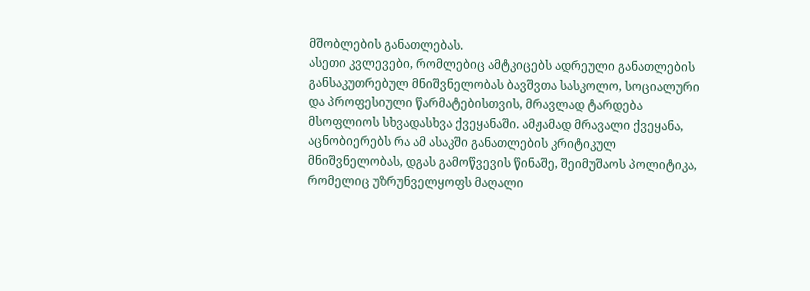მშობლების განათლებას.
ასეთი კვლევები, რომლებიც ამტკიცებს ადრეული განათლების განსაკუთრებულ მნიშვნელობას ბავშვთა სასკოლო, სოციალური და პროფესიული წარმატებისთვის, მრავლად ტარდება მსოფლიოს სხვადასხვა ქვეყანაში. ამჟამად მრავალი ქვეყანა, აცნობიერებს რა ამ ასაკში განათლების კრიტიკულ მნიშვნელობას, დგას გამოწვევის წინაშე, შეიმუშაოს პოლიტიკა, რომელიც უზრუნველყოფს მაღალი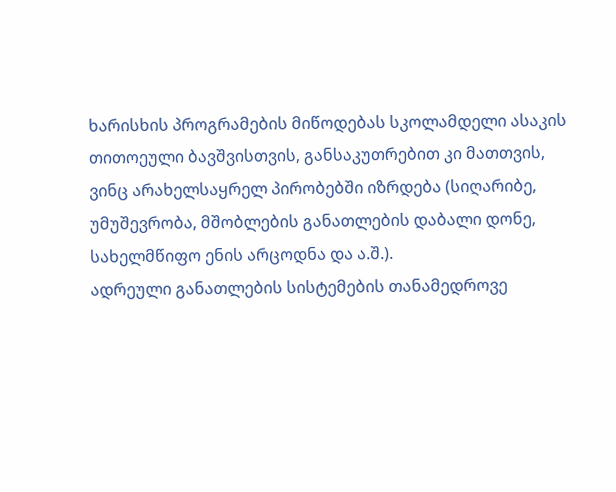ხარისხის პროგრამების მიწოდებას სკოლამდელი ასაკის თითოეული ბავშვისთვის, განსაკუთრებით კი მათთვის, ვინც არახელსაყრელ პირობებში იზრდება (სიღარიბე, უმუშევრობა, მშობლების განათლების დაბალი დონე, სახელმწიფო ენის არცოდნა და ა.შ.).
ადრეული განათლების სისტემების თანამედროვე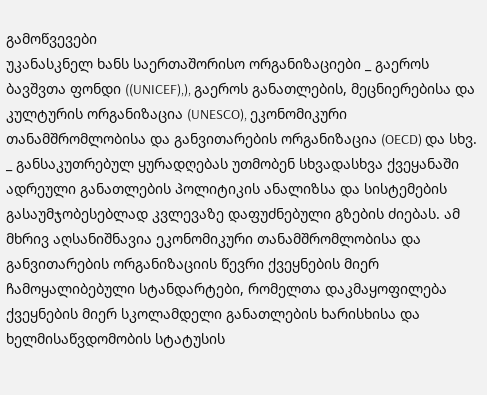გამოწვევები
უკანასკნელ ხანს საერთაშორისო ორგანიზაციები _ გაეროს ბავშვთა ფონდი ((UNICEF),), გაეროს განათლების, მეცნიერებისა და კულტურის ორგანიზაცია (UNESCO), ეკონომიკური თანამშრომლობისა და განვითარების ორგანიზაცია (OECD) და სხვ. _ განსაკუთრებულ ყურადღებას უთმობენ სხვადასხვა ქვეყანაში ადრეული განათლების პოლიტიკის ანალიზსა და სისტემების გასაუმჯობესებლად კვლევაზე დაფუძნებული გზების ძიებას. ამ მხრივ აღსანიშნავია ეკონომიკური თანამშრომლობისა და განვითარების ორგანიზაციის წევრი ქვეყნების მიერ ჩამოყალიბებული სტანდარტები, რომელთა დაკმაყოფილება ქვეყნების მიერ სკოლამდელი განათლების ხარისხისა და ხელმისაწვდომობის სტატუსის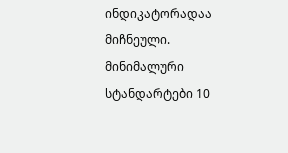ინდიკატორადაა მიჩნეული.
მინიმალური სტანდარტები 10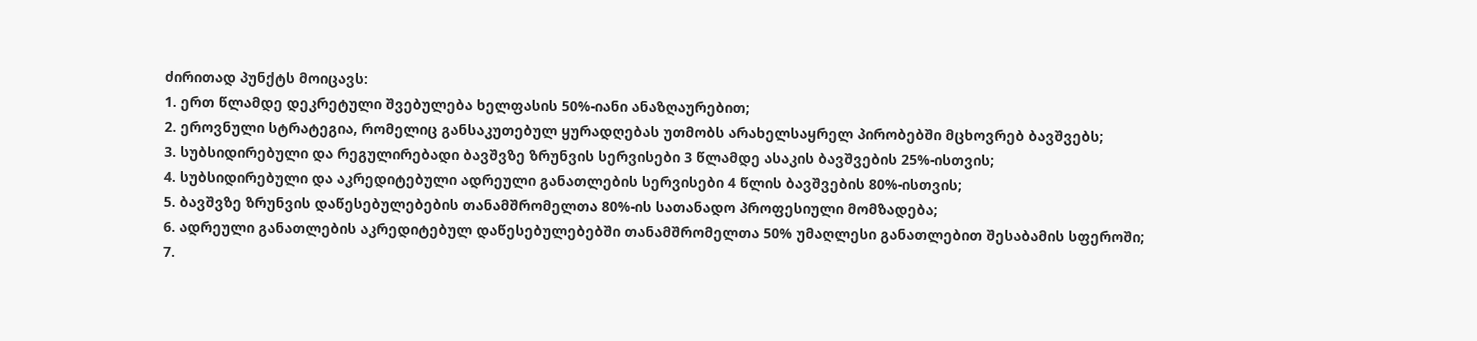ძირითად პუნქტს მოიცავს:
1. ერთ წლამდე დეკრეტული შვებულება ხელფასის 50%-იანი ანაზღაურებით;
2. ეროვნული სტრატეგია, რომელიც განსაკუთებულ ყურადღებას უთმობს არახელსაყრელ პირობებში მცხოვრებ ბავშვებს;
3. სუბსიდირებული და რეგულირებადი ბავშვზე ზრუნვის სერვისები 3 წლამდე ასაკის ბავშვების 25%-ისთვის;
4. სუბსიდირებული და აკრედიტებული ადრეული განათლების სერვისები 4 წლის ბავშვების 80%-ისთვის;
5. ბავშვზე ზრუნვის დაწესებულებების თანამშრომელთა 80%-ის სათანადო პროფესიული მომზადება;
6. ადრეული განათლების აკრედიტებულ დაწესებულებებში თანამშრომელთა 50% უმაღლესი განათლებით შესაბამის სფეროში;
7.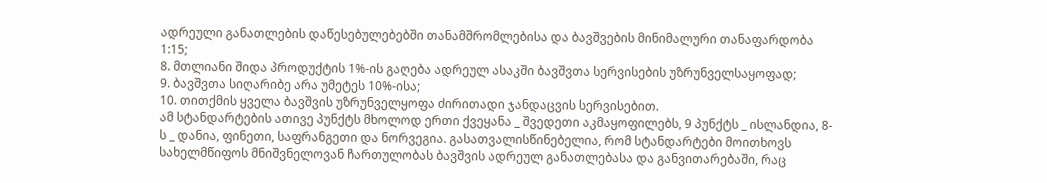ადრეული განათლების დაწესებულებებში თანამშრომლებისა და ბავშვების მინიმალური თანაფარდობა 1:15;
8. მთლიანი შიდა პროდუქტის 1%-ის გაღება ადრეულ ასაკში ბავშვთა სერვისების უზრუნველსაყოფად;
9. ბავშვთა სიღარიბე არა უმეტეს 10%-ისა;
10. თითქმის ყველა ბავშვის უზრუნველყოფა ძირითადი ჯანდაცვის სერვისებით.
ამ სტანდარტების ათივე პუნქტს მხოლოდ ერთი ქვეყანა _ შვედეთი აკმაყოფილებს, 9 პუნქტს _ ისლანდია, 8-ს _ დანია, ფინეთი, საფრანგეთი და ნორვეგია. გასათვალისწინებელია, რომ სტანდარტები მოითხოვს სახელმწიფოს მნიშვნელოვან ჩართულობას ბავშვის ადრეულ განათლებასა და განვითარებაში, რაც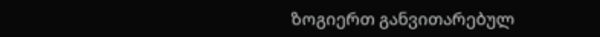ზოგიერთ განვითარებულ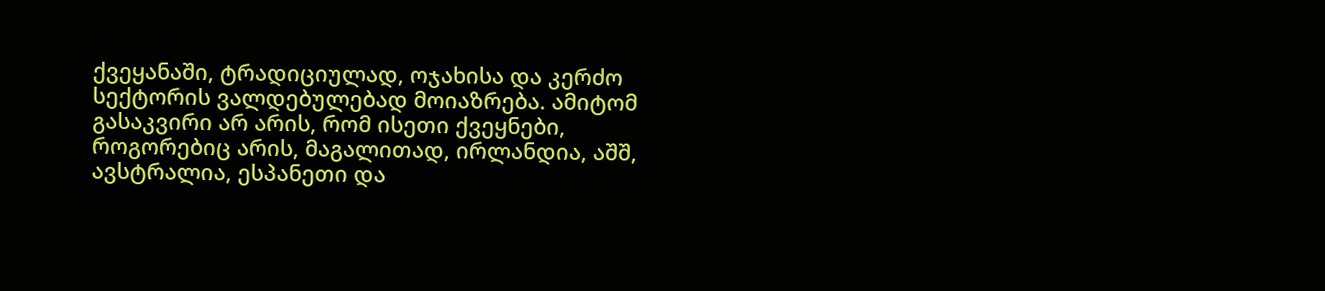ქვეყანაში, ტრადიციულად, ოჯახისა და კერძო სექტორის ვალდებულებად მოიაზრება. ამიტომ გასაკვირი არ არის, რომ ისეთი ქვეყნები, როგორებიც არის, მაგალითად, ირლანდია, აშშ, ავსტრალია, ესპანეთი და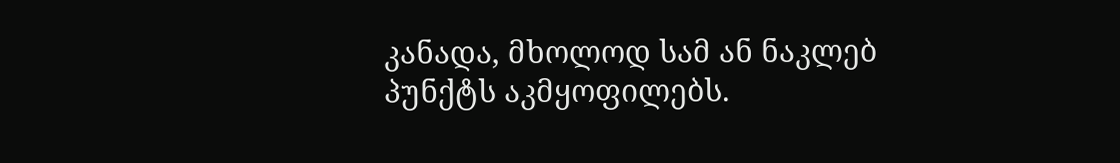კანადა, მხოლოდ სამ ან ნაკლებ პუნქტს აკმყოფილებს.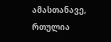ამასთანავე, რთულია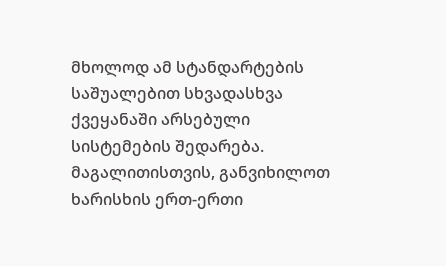მხოლოდ ამ სტანდარტების საშუალებით სხვადასხვა ქვეყანაში არსებული სისტემების შედარება. მაგალითისთვის, განვიხილოთ ხარისხის ერთ-ერთი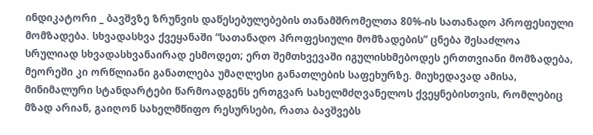ინდიკატორი _ ბავშვზე ზრუნვის დაწესებულებების თანამშრომელთა 80%-ის სათანადო პროფესიული მომზადება. სხვადასხვა ქვეყანაში “სათანადო პროფესიული მომზადების” ცნება შესაძლოა სრულიად სხვადასხვანაირად ესმოდეთ; ერთ შემთხვევაში იგულისხმებოდეს ერთთვიანი მომზადება, მეორეში კი ორწლიანი განათლება უმაღლესი განათლების საფეხურზე. მიუხედავად ამისა, მინიმალური სტანდარტები წარმოადგენს ერთგვარ სახელმძღვანელოს ქვეყნებისთვის, რომლებიც მზად არიან, გაიღონ სახელმწიფო რესურსები, რათა ბავშვებს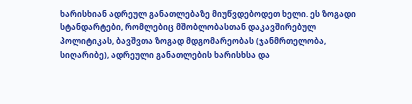ხარისხიან ადრეულ განათლებაზე მიუწვდებოდეთ ხელი. ეს ზოგადი სტანდარტები, რომლებიც მშობლობასთან დაკავშირებულ პოლიტიკას, ბავშვთა ზოგად მდგომარეობას (ჯანმრთელობა, სიღარიბე), ადრეული განათლების ხარისხსა და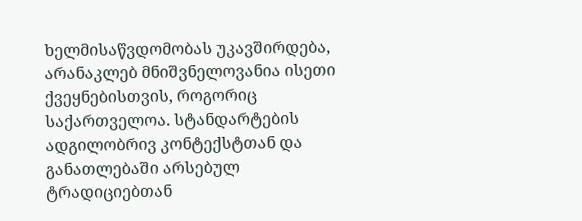ხელმისაწვდომობას უკავშირდება, არანაკლებ მნიშვნელოვანია ისეთი ქვეყნებისთვის, როგორიც საქართველოა. სტანდარტების ადგილობრივ კონტექსტთან და განათლებაში არსებულ ტრადიციებთან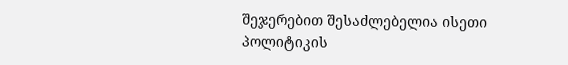შეჯერებით შესაძლებელია ისეთი პოლიტიკის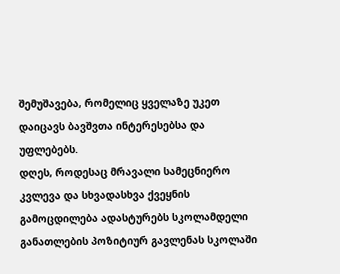შემუშავება, რომელიც ყველაზე უკეთ დაიცავს ბავშვთა ინტერესებსა და უფლებებს.
დღეს, როდესაც მრავალი სამეცნიერო კვლევა და სხვადასხვა ქვეყნის გამოცდილება ადასტურებს სკოლამდელი განათლების პოზიტიურ გავლენას სკოლაში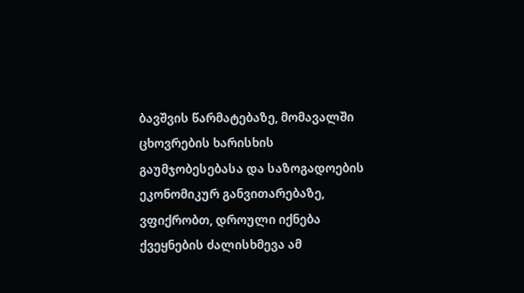ბავშვის წარმატებაზე, მომავალში ცხოვრების ხარისხის გაუმჯობესებასა და საზოგადოების ეკონომიკურ განვითარებაზე, ვფიქრობთ, დროული იქნება ქვეყნების ძალისხმევა ამ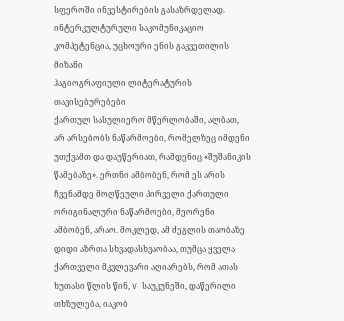სფეროში ინვესტირების გასაზრდელად.
ინტერკულტურული საკომუნიკაციო კომპეტენცია, უცხოური ენის გაკვეთილის მიზანი
ჰაგიოგრაფიული ლიტერატურის თავისებურებები
ქართულ სასულიერო მწერლობაში, ალბათ, არ არსებობს ნაწარმოები, რომელზეც იმდენი უთქვამთ და დაუწერიათ, რამდენიც «შუშანიკის წამებაზე». ერთნი ამბობენ, რომ ეს არის ჩვენამდე მოღწეული პირველი ქართული ორიგინალური ნაწარმოები, მეორენი ამბობენ, არაო. მოკლედ, ამ ძეგლის თაობაზე დიდი აზრთა სხვადასხვაობაა, თუმცა ყველა ქართველი მკვლევარი აღიარებს, რომ ათას ხუთასი წლის წინ, V საუკუნეში, დაწერილი თხზულება, იაკობ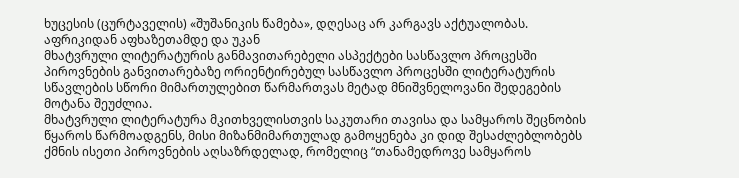ხუცესის (ცურტაველის) «შუშანიკის წამება», დღესაც არ კარგავს აქტუალობას.
აფრიკიდან აფხაზეთამდე და უკან
მხატვრული ლიტერატურის განმავითარებელი ასპექტები სასწავლო პროცესში
პიროვნების განვითარებაზე ორიენტირებულ სასწავლო პროცესში ლიტერატურის სწავლების სწორი მიმართულებით წარმართვას მეტად მნიშვნელოვანი შედეგების მოტანა შეუძლია.
მხატვრული ლიტერატურა მკითხველისთვის საკუთარი თავისა და სამყაროს შეცნობის წყაროს წარმოადგენს, მისი მიზანმიმართულად გამოყენება კი დიდ შესაძლებლობებს ქმნის ისეთი პიროვნების აღსაზრდელად, რომელიც “თანამედროვე სამყაროს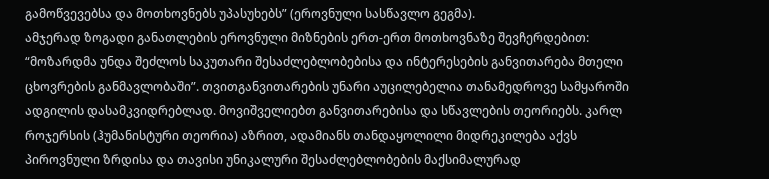გამოწვევებსა და მოთხოვნებს უპასუხებს” (ეროვნული სასწავლო გეგმა).
ამჯერად ზოგადი განათლების ეროვნული მიზნების ერთ-ერთ მოთხოვნაზე შევჩერდებით: “მოზარდმა უნდა შეძლოს საკუთარი შესაძლებლობებისა და ინტერესების განვითარება მთელი ცხოვრების განმავლობაში”. თვითგანვითარების უნარი აუცილებელია თანამედროვე სამყაროში ადგილის დასამკვიდრებლად. მოვიშველიებთ განვითარებისა და სწავლების თეორიებს. კარლ როჯერსის (ჰუმანისტური თეორია) აზრით, ადამიანს თანდაყოლილი მიდრეკილება აქვს პიროვნული ზრდისა და თავისი უნიკალური შესაძლებლობების მაქსიმალურად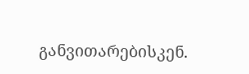განვითარებისკენ.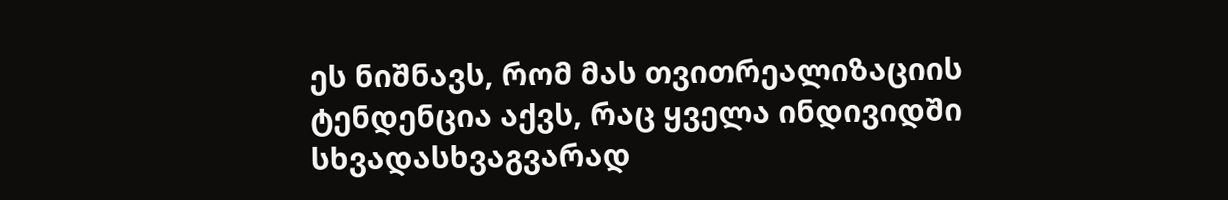ეს ნიშნავს, რომ მას თვითრეალიზაციის ტენდენცია აქვს, რაც ყველა ინდივიდში სხვადასხვაგვარად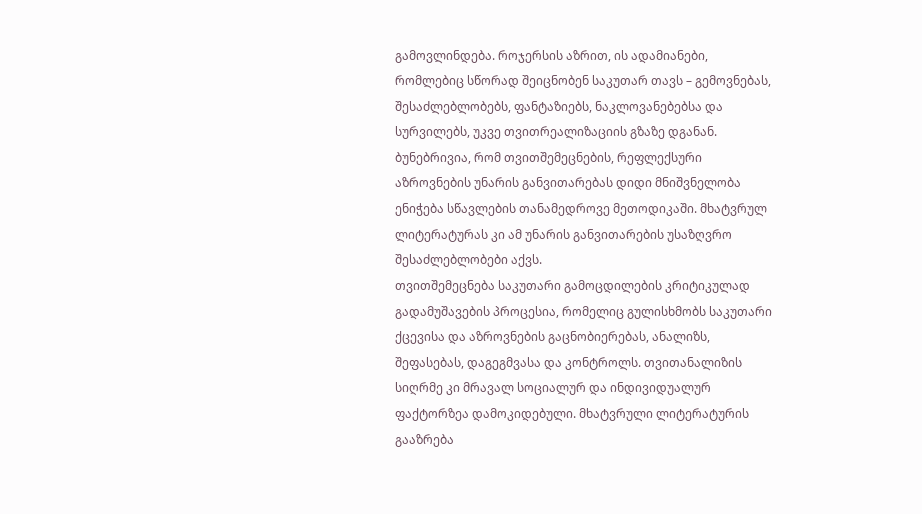გამოვლინდება. როჯერსის აზრით, ის ადამიანები, რომლებიც სწორად შეიცნობენ საკუთარ თავს – გემოვნებას, შესაძლებლობებს, ფანტაზიებს, ნაკლოვანებებსა და სურვილებს, უკვე თვითრეალიზაციის გზაზე დგანან.
ბუნებრივია, რომ თვითშემეცნების, რეფლექსური აზროვნების უნარის განვითარებას დიდი მნიშვნელობა ენიჭება სწავლების თანამედროვე მეთოდიკაში. მხატვრულ ლიტერატურას კი ამ უნარის განვითარების უსაზღვრო შესაძლებლობები აქვს.
თვითშემეცნება საკუთარი გამოცდილების კრიტიკულად გადამუშავების პროცესია, რომელიც გულისხმობს საკუთარი ქცევისა და აზროვნების გაცნობიერებას, ანალიზს, შეფასებას, დაგეგმვასა და კონტროლს. თვითანალიზის სიღრმე კი მრავალ სოციალურ და ინდივიდუალურ ფაქტორზეა დამოკიდებული. მხატვრული ლიტერატურის გააზრება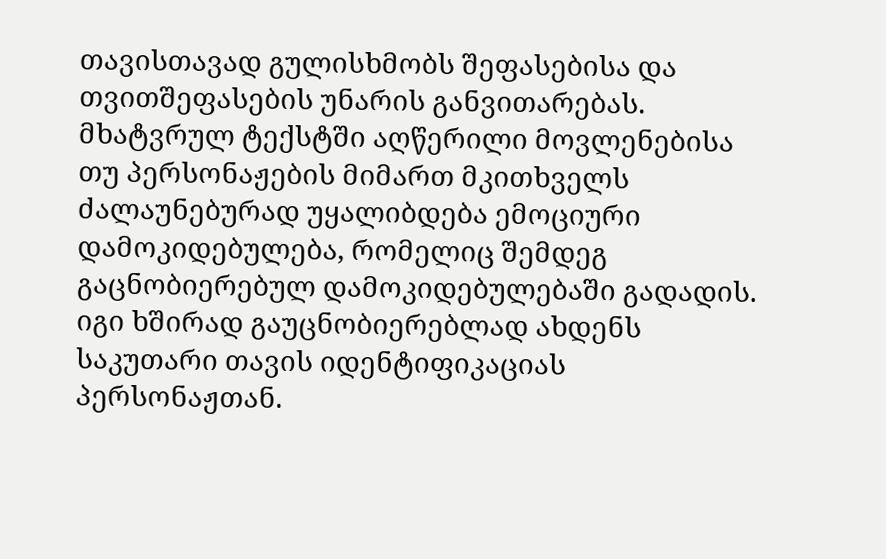თავისთავად გულისხმობს შეფასებისა და თვითშეფასების უნარის განვითარებას. მხატვრულ ტექსტში აღწერილი მოვლენებისა თუ პერსონაჟების მიმართ მკითხველს ძალაუნებურად უყალიბდება ემოციური დამოკიდებულება, რომელიც შემდეგ გაცნობიერებულ დამოკიდებულებაში გადადის. იგი ხშირად გაუცნობიერებლად ახდენს საკუთარი თავის იდენტიფიკაციას პერსონაჟთან.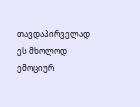თავდაპირველად ეს მხოლოდ ემოციურ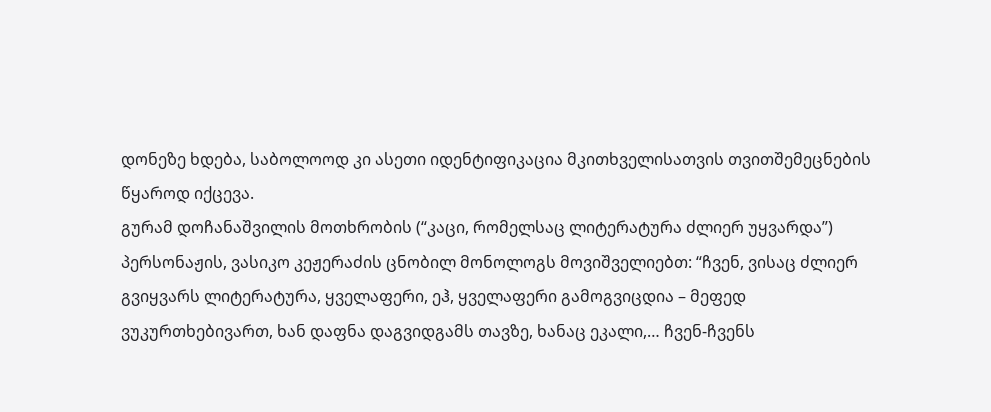დონეზე ხდება, საბოლოოდ კი ასეთი იდენტიფიკაცია მკითხველისათვის თვითშემეცნების წყაროდ იქცევა.
გურამ დოჩანაშვილის მოთხრობის (“კაცი, რომელსაც ლიტერატურა ძლიერ უყვარდა”) პერსონაჟის, ვასიკო კეჟერაძის ცნობილ მონოლოგს მოვიშველიებთ: “ჩვენ, ვისაც ძლიერ გვიყვარს ლიტერატურა, ყველაფერი, ეჰ, ყველაფერი გამოგვიცდია – მეფედ ვუკურთხებივართ, ხან დაფნა დაგვიდგამს თავზე, ხანაც ეკალი,… ჩვენ-ჩვენს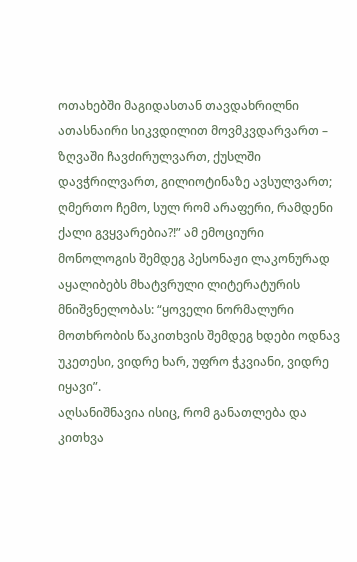ოთახებში მაგიდასთან თავდახრილნი ათასნაირი სიკვდილით მოვმკვდარვართ – ზღვაში ჩავძირულვართ, ქუსლში დავჭრილვართ, გილიოტინაზე ავსულვართ; ღმერთო ჩემო, სულ რომ არაფერი, რამდენი ქალი გვყვარებია?!” ამ ემოციური მონოლოგის შემდეგ პესონაჟი ლაკონურად აყალიბებს მხატვრული ლიტერატურის მნიშვნელობას: “ყოველი ნორმალური მოთხრობის წაკითხვის შემდეგ ხდები ოდნავ უკეთესი, ვიდრე ხარ, უფრო ჭკვიანი, ვიდრე იყავი”.
აღსანიშნავია ისიც, რომ განათლება და კითხვა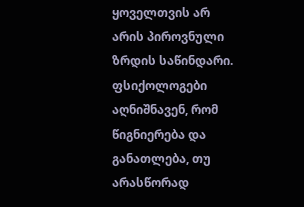ყოველთვის არ არის პიროვნული ზრდის საწინდარი. ფსიქოლოგები აღნიშნავენ, რომ წიგნიერება და განათლება, თუ არასწორად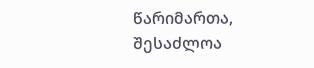წარიმართა, შესაძლოა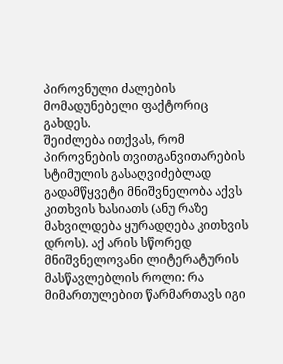პიროვნული ძალების მომადუნებელი ფაქტორიც გახდეს.
შეიძლება ითქვას, რომ პიროვნების თვითგანვითარების სტიმულის გასაღვიძებლად გადამწყვეტი მნიშვნელობა აქვს კითხვის ხასიათს (ანუ რაზე მახვილდება ყურადღება კითხვის დროს). აქ არის სწორედ მნიშვნელოვანი ლიტერატურის მასწავლებლის როლი: რა მიმართულებით წარმართავს იგი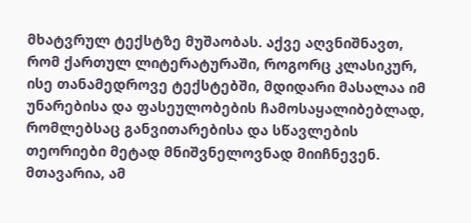მხატვრულ ტექსტზე მუშაობას. აქვე აღვნიშნავთ, რომ ქართულ ლიტერატურაში, როგორც კლასიკურ, ისე თანამედროვე ტექსტებში, მდიდარი მასალაა იმ უნარებისა და ფასეულობების ჩამოსაყალიბებლად, რომლებსაც განვითარებისა და სწავლების თეორიები მეტად მნიშვნელოვნად მიიჩნევენ. მთავარია, ამ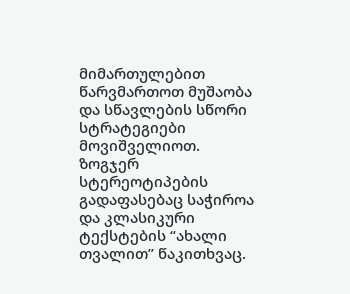მიმართულებით წარვმართოთ მუშაობა და სწავლების სწორი სტრატეგიები მოვიშველიოთ. ზოგჯერ სტერეოტიპების გადაფასებაც საჭიროა და კლასიკური ტექსტების “ახალი თვალით” წაკითხვაც.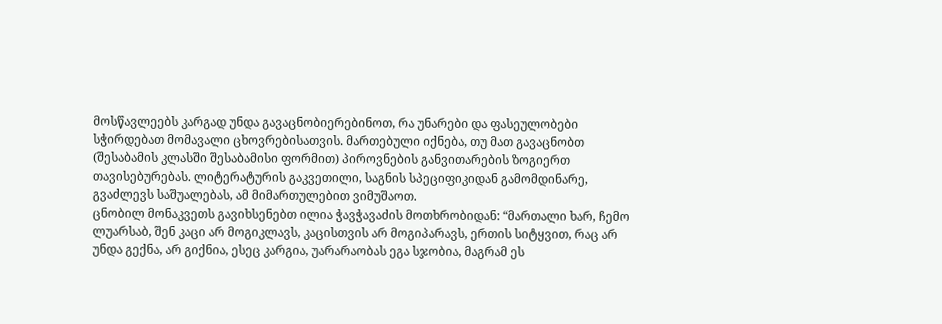მოსწავლეებს კარგად უნდა გავაცნობიერებინოთ, რა უნარები და ფასეულობები სჭირდებათ მომავალი ცხოვრებისათვის. მართებული იქნება, თუ მათ გავაცნობთ (შესაბამის კლასში შესაბამისი ფორმით) პიროვნების განვითარების ზოგიერთ თავისებურებას. ლიტერატურის გაკვეთილი, საგნის სპეციფიკიდან გამომდინარე, გვაძლევს საშუალებას, ამ მიმართულებით ვიმუშაოთ.
ცნობილ მონაკვეთს გავიხსენებთ ილია ჭავჭავაძის მოთხრობიდან: “მართალი ხარ, ჩემო ლუარსაბ, შენ კაცი არ მოგიკლავს, კაცისთვის არ მოგიპარავს, ერთის სიტყვით, რაც არ უნდა გექნა, არ გიქნია, ესეც კარგია, უარარაობას ეგა სჯობია, მაგრამ ეს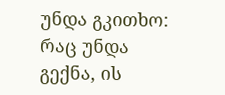უნდა გკითხო: რაც უნდა გექნა, ის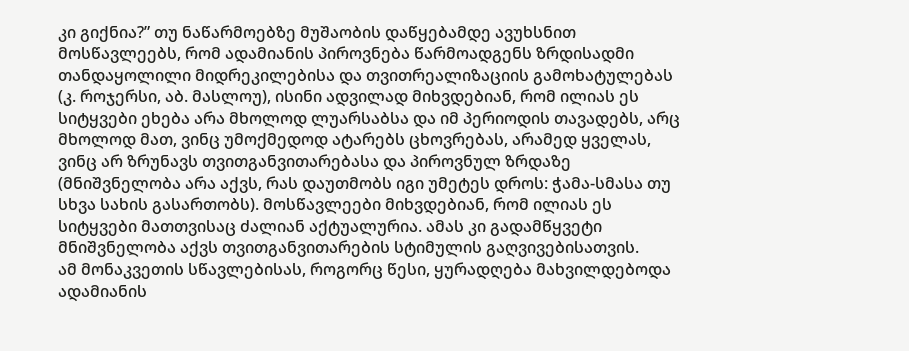კი გიქნია?” თუ ნაწარმოებზე მუშაობის დაწყებამდე ავუხსნით მოსწავლეებს, რომ ადამიანის პიროვნება წარმოადგენს ზრდისადმი თანდაყოლილი მიდრეკილებისა და თვითრეალიზაციის გამოხატულებას (კ. როჯერსი, აბ. მასლოუ), ისინი ადვილად მიხვდებიან, რომ ილიას ეს სიტყვები ეხება არა მხოლოდ ლუარსაბსა და იმ პერიოდის თავადებს, არც მხოლოდ მათ, ვინც უმოქმედოდ ატარებს ცხოვრებას, არამედ ყველას, ვინც არ ზრუნავს თვითგანვითარებასა და პიროვნულ ზრდაზე (მნიშვნელობა არა აქვს, რას დაუთმობს იგი უმეტეს დროს: ჭამა-სმასა თუ სხვა სახის გასართობს). მოსწავლეები მიხვდებიან, რომ ილიას ეს სიტყვები მათთვისაც ძალიან აქტუალურია. ამას კი გადამწყვეტი მნიშვნელობა აქვს თვითგანვითარების სტიმულის გაღვივებისათვის.
ამ მონაკვეთის სწავლებისას, როგორც წესი, ყურადღება მახვილდებოდა ადამიანის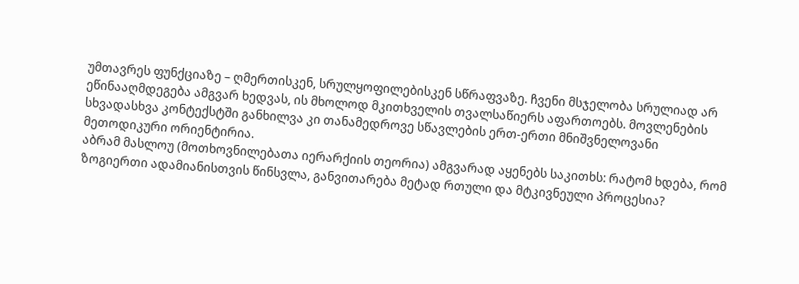უმთავრეს ფუნქციაზე – ღმერთისკენ, სრულყოფილებისკენ სწრაფვაზე. ჩვენი მსჯელობა სრულიად არ ეწინააღმდეგება ამგვარ ხედვას, ის მხოლოდ მკითხველის თვალსაწიერს აფართოებს. მოვლენების სხვადასხვა კონტექსტში განხილვა კი თანამედროვე სწავლების ერთ-ერთი მნიშვნელოვანი მეთოდიკური ორიენტირია.
აბრამ მასლოუ (მოთხოვნილებათა იერარქიის თეორია) ამგვარად აყენებს საკითხს: რატომ ხდება, რომ ზოგიერთი ადამიანისთვის წინსვლა, განვითარება მეტად რთული და მტკივნეული პროცესია?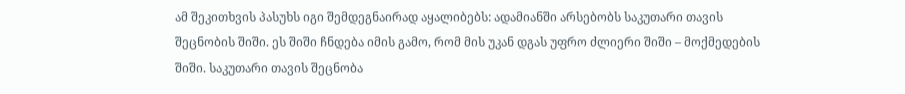ამ შეკითხვის პასუხს იგი შემდეგნაირად აყალიბებს: ადამიანში არსებობს საკუთარი თავის შეცნობის შიში. ეს შიში ჩნდება იმის გამო, რომ მის უკან დგას უფრო ძლიერი შიში – მოქმედების შიში. საკუთარი თავის შეცნობა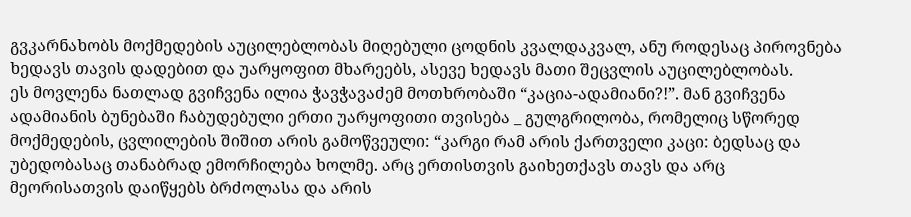გვკარნახობს მოქმედების აუცილებლობას მიღებული ცოდნის კვალდაკვალ, ანუ როდესაც პიროვნება ხედავს თავის დადებით და უარყოფით მხარეებს, ასევე ხედავს მათი შეცვლის აუცილებლობას.
ეს მოვლენა ნათლად გვიჩვენა ილია ჭავჭავაძემ მოთხრობაში “კაცია-ადამიანი?!”. მან გვიჩვენა ადამიანის ბუნებაში ჩაბუდებული ერთი უარყოფითი თვისება _ გულგრილობა, რომელიც სწორედ მოქმედების, ცვლილების შიშით არის გამოწვეული: “კარგი რამ არის ქართველი კაცი: ბედსაც და უბედობასაც თანაბრად ემორჩილება ხოლმე. არც ერთისთვის გაიხეთქავს თავს და არც მეორისათვის დაიწყებს ბრძოლასა და არის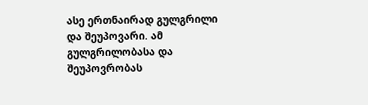ასე ერთნაირად გულგრილი და შეუპოვარი. ამ გულგრილობასა და შეუპოვრობას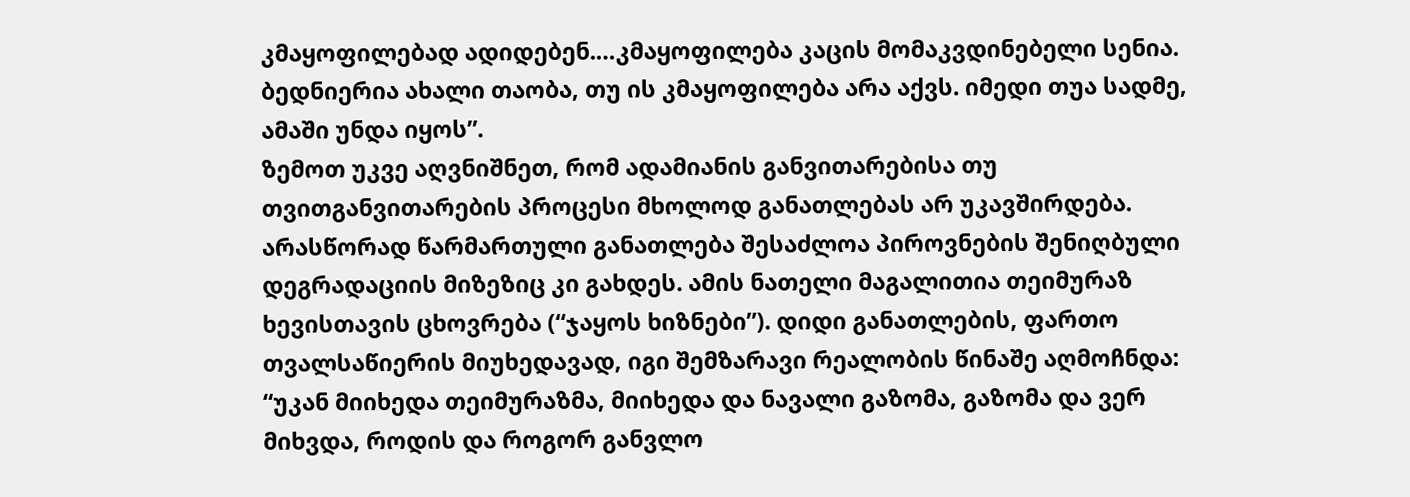კმაყოფილებად ადიდებენ.…კმაყოფილება კაცის მომაკვდინებელი სენია. ბედნიერია ახალი თაობა, თუ ის კმაყოფილება არა აქვს. იმედი თუა სადმე, ამაში უნდა იყოს”.
ზემოთ უკვე აღვნიშნეთ, რომ ადამიანის განვითარებისა თუ თვითგანვითარების პროცესი მხოლოდ განათლებას არ უკავშირდება. არასწორად წარმართული განათლება შესაძლოა პიროვნების შენიღბული დეგრადაციის მიზეზიც კი გახდეს. ამის ნათელი მაგალითია თეიმურაზ ხევისთავის ცხოვრება (“ჯაყოს ხიზნები”). დიდი განათლების, ფართო თვალსაწიერის მიუხედავად, იგი შემზარავი რეალობის წინაშე აღმოჩნდა: “უკან მიიხედა თეიმურაზმა, მიიხედა და ნავალი გაზომა, გაზომა და ვერ მიხვდა, როდის და როგორ განვლო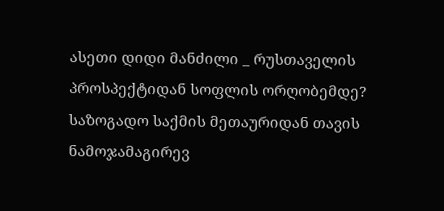ასეთი დიდი მანძილი _ რუსთაველის პროსპექტიდან სოფლის ორღობემდე? საზოგადო საქმის მეთაურიდან თავის ნამოჯამაგირევ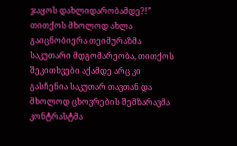ჯაყოს დახლიდარობამდე?!” თითქოს მხოლოდ ახლა გაიცნობიერა თეიმურაზმა საკუთარი მდგომარეობა, თითქოს შეკითხვები აქამდე არც კი გასჩენია საკუთარ თავთან და მხოლოდ ცხოვრების შემზარავმა კონტრასტმა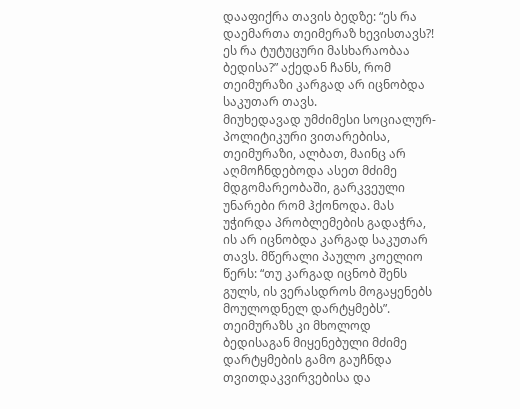დააფიქრა თავის ბედზე: “ეს რა დაემართა თეიმერაზ ხევისთავს?! ეს რა ტუტუცური მასხარაობაა ბედისა?” აქედან ჩანს, რომ თეიმურაზი კარგად არ იცნობდა საკუთარ თავს.
მიუხედავად უმძიმესი სოციალურ-პოლიტიკური ვითარებისა, თეიმურაზი, ალბათ, მაინც არ აღმოჩნდებოდა ასეთ მძიმე მდგომარეობაში, გარკვეული უნარები რომ ჰქონოდა. მას უჭირდა პრობლემების გადაჭრა, ის არ იცნობდა კარგად საკუთარ თავს. მწერალი პაულო კოელიო წერს: “თუ კარგად იცნობ შენს გულს, ის ვერასდროს მოგაყენებს მოულოდნელ დარტყმებს”. თეიმურაზს კი მხოლოდ ბედისაგან მიყენებული მძიმე დარტყმების გამო გაუჩნდა თვითდაკვირვებისა და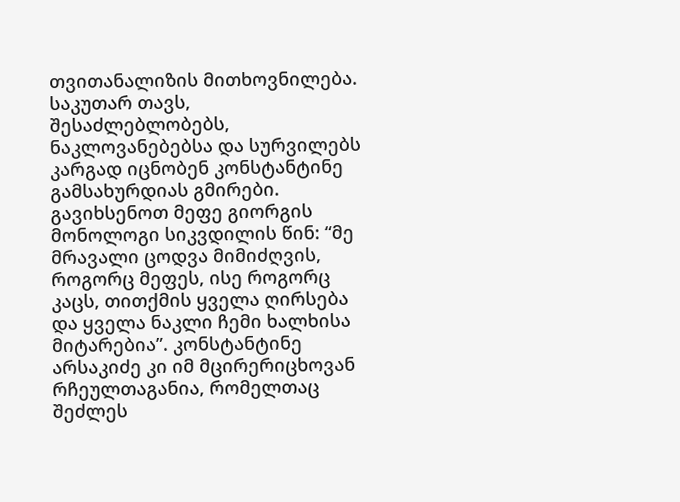თვითანალიზის მითხოვნილება.
საკუთარ თავს, შესაძლებლობებს, ნაკლოვანებებსა და სურვილებს კარგად იცნობენ კონსტანტინე გამსახურდიას გმირები. გავიხსენოთ მეფე გიორგის მონოლოგი სიკვდილის წინ: “მე მრავალი ცოდვა მიმიძღვის, როგორც მეფეს, ისე როგორც კაცს, თითქმის ყველა ღირსება და ყველა ნაკლი ჩემი ხალხისა მიტარებია”. კონსტანტინე არსაკიძე კი იმ მცირერიცხოვან რჩეულთაგანია, რომელთაც შეძლეს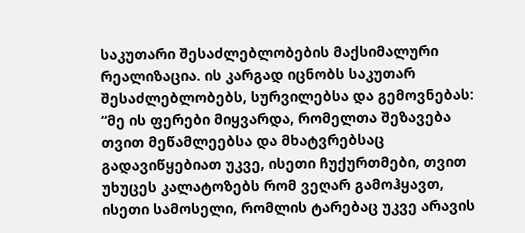საკუთარი შესაძლებლობების მაქსიმალური რეალიზაცია. ის კარგად იცნობს საკუთარ შესაძლებლობებს, სურვილებსა და გემოვნებას: “მე ის ფერები მიყვარდა, რომელთა შეზავება თვით მეწამლეებსა და მხატვრებსაც გადავიწყებიათ უკვე, ისეთი ჩუქურთმები, თვით უხუცეს კალატოზებს რომ ვეღარ გამოჰყავთ, ისეთი სამოსელი, რომლის ტარებაც უკვე არავის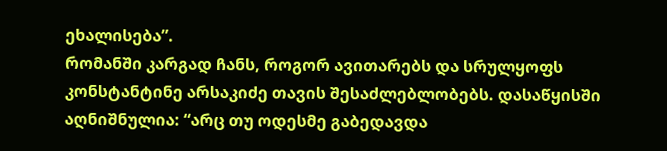ეხალისება”.
რომანში კარგად ჩანს, როგორ ავითარებს და სრულყოფს კონსტანტინე არსაკიძე თავის შესაძლებლობებს. დასაწყისში აღნიშნულია: “არც თუ ოდესმე გაბედავდა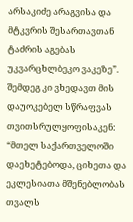არსაკიძე არაგვისა და მტკვრის შესართავთან ტაძრის აგებას უკვარცხლბეკო ვაკეზე”. შემდეგ კი ვხედავთ მის დაუოკებელ სწრაფვას თვითსრულყოფისაკენ: “მთელ საქართველოში დაეხეტებოდა, ციხეთა და ეკლესიათა მშენებლობას თვალს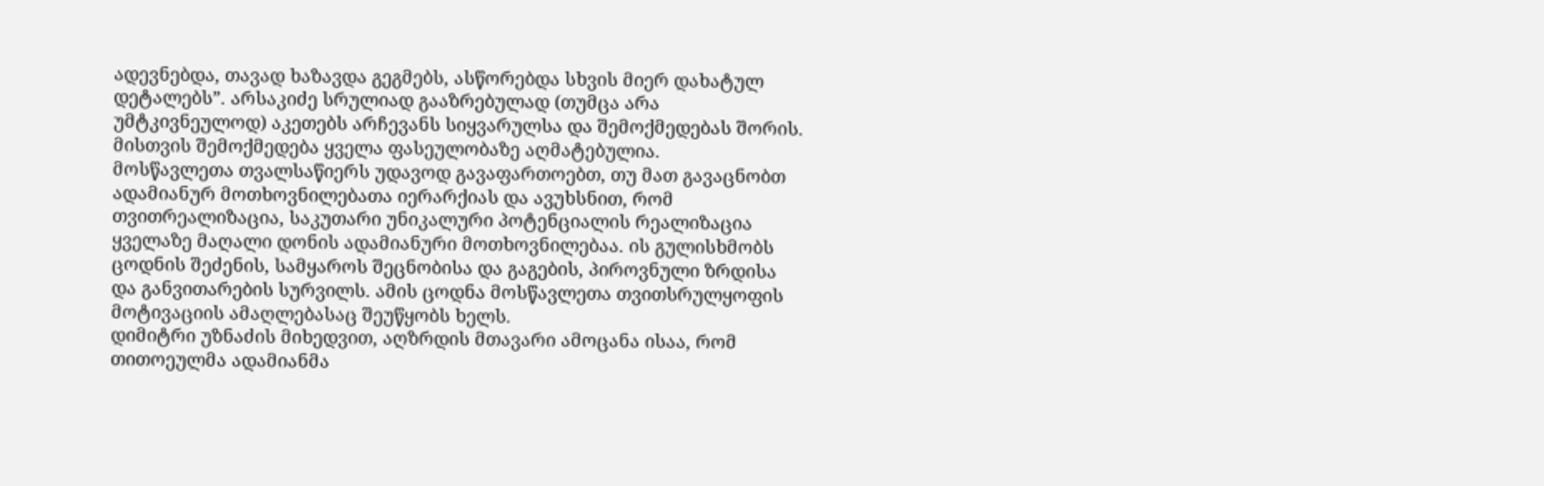ადევნებდა, თავად ხაზავდა გეგმებს, ასწორებდა სხვის მიერ დახატულ დეტალებს”. არსაკიძე სრულიად გააზრებულად (თუმცა არა უმტკივნეულოდ) აკეთებს არჩევანს სიყვარულსა და შემოქმედებას შორის. მისთვის შემოქმედება ყველა ფასეულობაზე აღმატებულია.
მოსწავლეთა თვალსაწიერს უდავოდ გავაფართოებთ, თუ მათ გავაცნობთ ადამიანურ მოთხოვნილებათა იერარქიას და ავუხსნით, რომ თვითრეალიზაცია, საკუთარი უნიკალური პოტენციალის რეალიზაცია ყველაზე მაღალი დონის ადამიანური მოთხოვნილებაა. ის გულისხმობს ცოდნის შეძენის, სამყაროს შეცნობისა და გაგების, პიროვნული ზრდისა და განვითარების სურვილს. ამის ცოდნა მოსწავლეთა თვითსრულყოფის მოტივაციის ამაღლებასაც შეუწყობს ხელს.
დიმიტრი უზნაძის მიხედვით, აღზრდის მთავარი ამოცანა ისაა, რომ თითოეულმა ადამიანმა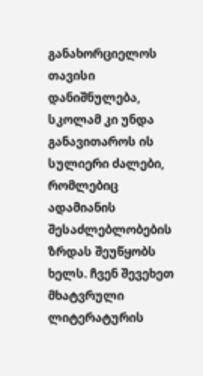განახორციელოს თავისი დანიშნულება, სკოლამ კი უნდა განავითაროს ის სულიერი ძალები, რომლებიც ადამიანის შესაძლებლობების ზრდას შეუწყობს ხელს. ჩვენ შევეხეთ მხატვრული ლიტერატურის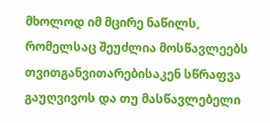მხოლოდ იმ მცირე ნაწილს, რომელსაც შეუძლია მოსწავლეებს თვითგანვითარებისაკენ სწრაფვა გაუღვივოს და თუ მასწავლებელი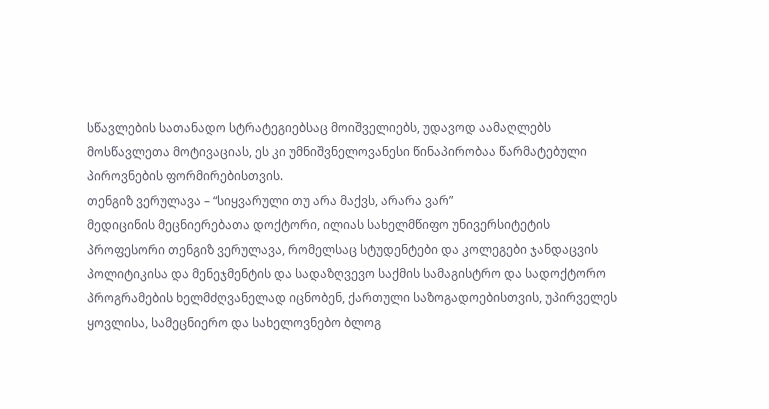სწავლების სათანადო სტრატეგიებსაც მოიშველიებს, უდავოდ აამაღლებს მოსწავლეთა მოტივაციას, ეს კი უმნიშვნელოვანესი წინაპირობაა წარმატებული პიროვნების ფორმირებისთვის.
თენგიზ ვერულავა – “სიყვარული თუ არა მაქვს, არარა ვარ”
მედიცინის მეცნიერებათა დოქტორი, ილიას სახელმწიფო უნივერსიტეტის პროფესორი თენგიზ ვერულავა, რომელსაც სტუდენტები და კოლეგები ჯანდაცვის პოლიტიკისა და მენეჯმენტის და სადაზღვევო საქმის სამაგისტრო და სადოქტორო პროგრამების ხელმძღვანელად იცნობენ, ქართული საზოგადოებისთვის, უპირველეს ყოვლისა, სამეცნიერო და სახელოვნებო ბლოგ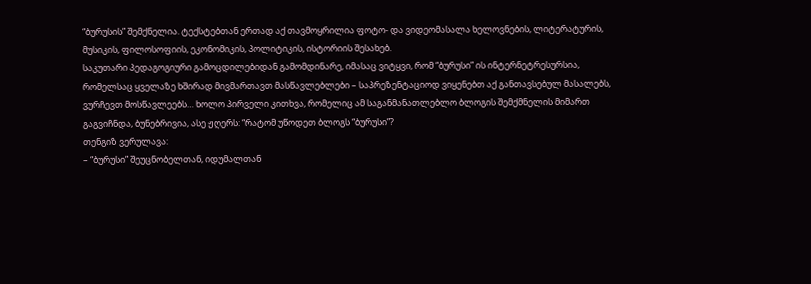“ბურუსის” შემქნელია. ტექსტებთან ერთად აქ თავმოყრილია ფოტო- და ვიდეომასალა ხელოვნების, ლიტერატურის, მუსიკის, ფილოსოფიის, ეკონომიკის, პოლიტიკის, ისტორიის შესახებ.
საკუთარი პედაგოგიური გამოცდილებიდან გამომდინარე, იმასაც ვიტყვი, რომ “ბურუსი” ის ინტერნეტრესურსია, რომელსაც ყველაზე ხშირად მივმართავთ მასწავლებლები – საპრეზენტაციოდ ვიყენებთ აქ განთავსებულ მასალებს, ვურჩევთ მოსწავლეებს… ხოლო პირველი კითხვა, რომელიც ამ საგანმანათლებლო ბლოგის შემქმნელის მიმართ გაგვიჩნდა, ბუნებრივია, ასე ჟღერს: “რატომ უწოდეთ ბლოგს “ბურუსი”?
თენგიზ ვერულავა:
– “ბურუსი” შეუცნობელთან, იდუმალთან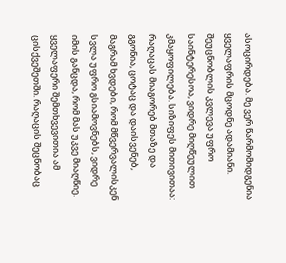ასოცირდება. მე ვერ წარმომიდგენია ყველაფრის მცოდნე ადამიანი. შეუცნობლის კვლევა უფრო საინტერესოა, ვიდრე მიღწეულით კმაყოფილება. სიზიფეს მითივითაა: რაღაცას მიაგორებ მთაზე და გგონია, ცოტაც და დაისვენებ, მაგრამ ხვდები, რომ მწვერვალისკენ სვლა უფრო გსიამოვნებს, ვიდრე იმის განცდა, რომ მას უკვე მიაღწიე. ყველაფერი შემთხვევითია ამ ცისქვეშეთში. რაღაცის შეცნობაც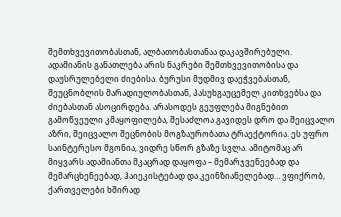შემთხვევითობასთან, ალბათობასთანაა დაკავშირებული. ადამიანის განათლება არის ნაკრები შემთხვევითობისა და დაუსრულებელი ძიებისა. ბურუსი მუდმივ დაეჭვებასთან, შეუცნობლის მარადიულობასთან, პასუხგაუცემელ კითხვებსა და ძიებასთან ასოცირდება. არასოდეს გეუფლება მიგნებით გამოწვეული კმაყოფილება, შესაძლოა გავიდეს დრო და შეიცვალო აზრი, შეიცვალო შეცნობის მოგზაურობათა ტრაექტორია. ეს უფრო საინტერესო მგონია, ვიდრე სწორ გზაზე სვლა. ამიტომაც არ მიყვარს ადამიანთა მკაცრად დაყოფა – მემარჯვენეებად და მემარცხენეებად, ჰაიეკისტებად და კეინზიანელებად… ვფიქრობ, ქართველები ხშირად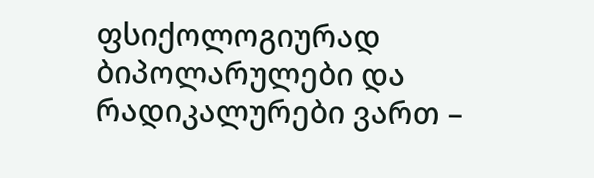ფსიქოლოგიურად ბიპოლარულები და რადიკალურები ვართ –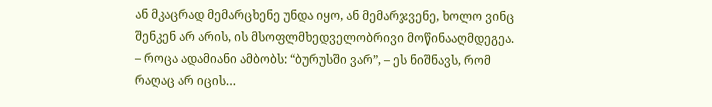ან მკაცრად მემარცხენე უნდა იყო, ან მემარჯვენე, ხოლო ვინც შენკენ არ არის, ის მსოფლმხედველობრივი მოწინააღმდეგეა.
– როცა ადამიანი ამბობს: “ბურუსში ვარ”, – ეს ნიშნავს, რომ რაღაც არ იცის…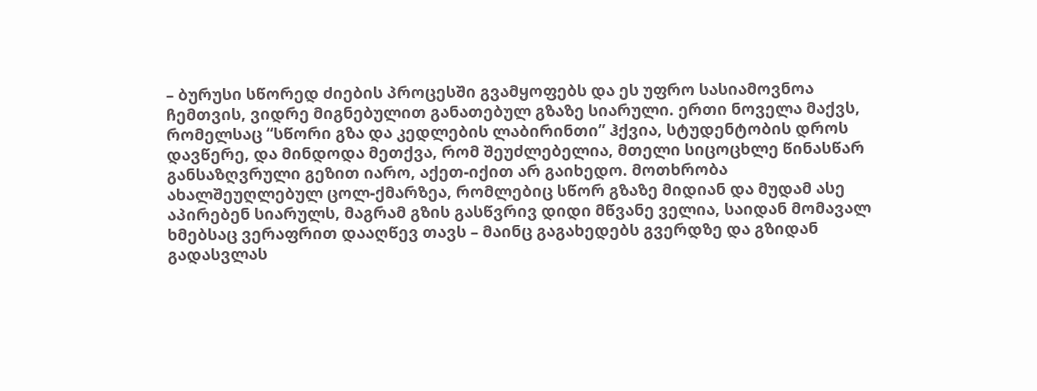– ბურუსი სწორედ ძიების პროცესში გვამყოფებს და ეს უფრო სასიამოვნოა ჩემთვის, ვიდრე მიგნებულით განათებულ გზაზე სიარული. ერთი ნოველა მაქვს, რომელსაც “სწორი გზა და კედლების ლაბირინთი” ჰქვია, სტუდენტობის დროს დავწერე, და მინდოდა მეთქვა, რომ შეუძლებელია, მთელი სიცოცხლე წინასწარ განსაზღვრული გეზით იარო, აქეთ-იქით არ გაიხედო. მოთხრობა ახალშეუღლებულ ცოლ-ქმარზეა, რომლებიც სწორ გზაზე მიდიან და მუდამ ასე აპირებენ სიარულს, მაგრამ გზის გასწვრივ დიდი მწვანე ველია, საიდან მომავალ ხმებსაც ვერაფრით დააღწევ თავს – მაინც გაგახედებს გვერდზე და გზიდან გადასვლას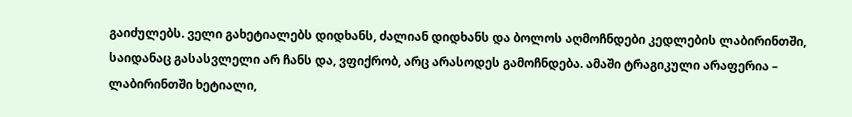გაიძულებს. ველი გახეტიალებს დიდხანს, ძალიან დიდხანს და ბოლოს აღმოჩნდები კედლების ლაბირინთში, საიდანაც გასასვლელი არ ჩანს და, ვფიქრობ, არც არასოდეს გამოჩნდება. ამაში ტრაგიკული არაფერია – ლაბირინთში ხეტიალი,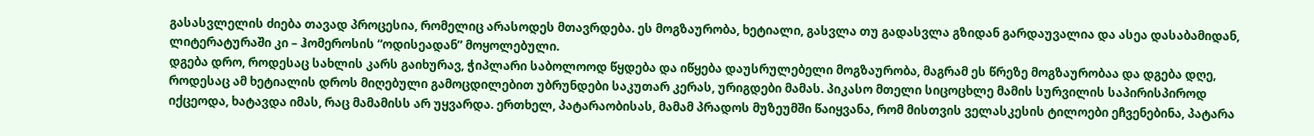გასასვლელის ძიება თავად პროცესია, რომელიც არასოდეს მთავრდება. ეს მოგზაურობა, ხეტიალი, გასვლა თუ გადასვლა გზიდან გარდაუვალია და ასეა დასაბამიდან, ლიტერატურაში კი – ჰომეროსის “ოდისეადან” მოყოლებული.
დგება დრო, როდესაც სახლის კარს გაიხურავ, ჭიპლარი საბოლოოდ წყდება და იწყება დაუსრულებელი მოგზაურობა, მაგრამ ეს წრეზე მოგზაურობაა და დგება დღე, როდესაც ამ ხეტიალის დროს მიღებული გამოცდილებით უბრუნდები საკუთარ კერას, ურიგდები მამას. პიკასო მთელი სიცოცხლე მამის სურვილის საპირისპიროდ იქცეოდა, ხატავდა იმას, რაც მამამისს არ უყვარდა. ერთხელ, პატარაობისას, მამამ პრადოს მუზეუმში წაიყვანა, რომ მისთვის ველასკესის ტილოები ეჩვენებინა, პატარა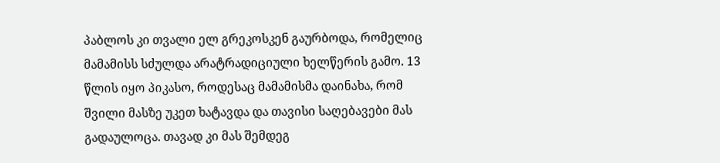პაბლოს კი თვალი ელ გრეკოსკენ გაურბოდა, რომელიც მამამისს სძულდა არატრადიციული ხელწერის გამო. 13 წლის იყო პიკასო, როდესაც მამამისმა დაინახა, რომ შვილი მასზე უკეთ ხატავდა და თავისი საღებავები მას გადაულოცა. თავად კი მას შემდეგ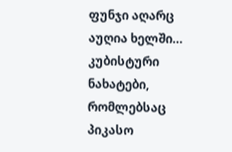ფუნჯი აღარც აუღია ხელში… კუბისტური ნახატები, რომლებსაც პიკასო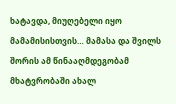ხატავდა, მიუღებელი იყო მამამისისთვის… მამასა და შვილს შორის ამ წინააღმდეგობამ მხატვრობაში ახალ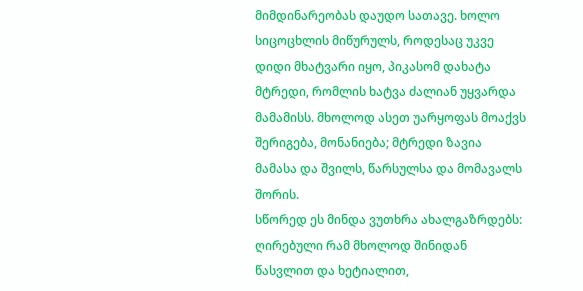მიმდინარეობას დაუდო სათავე. ხოლო სიცოცხლის მიწურულს, როდესაც უკვე დიდი მხატვარი იყო, პიკასომ დახატა მტრედი, რომლის ხატვა ძალიან უყვარდა მამამისს. მხოლოდ ასეთ უარყოფას მოაქვს შერიგება, მონანიება; მტრედი ზავია მამასა და შვილს, წარსულსა და მომავალს შორის.
სწორედ ეს მინდა ვუთხრა ახალგაზრდებს: ღირებული რამ მხოლოდ შინიდან წასვლით და ხეტიალით,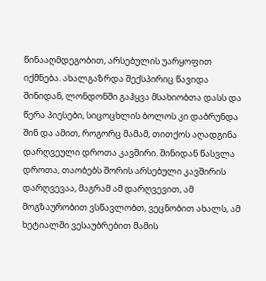წინააღმდეგობით, არსებულის უარყოფით იქმნება. ახალგაზრდა შექსპირიც წავიდა შინიდან, ლონდონში გაჰყვა მსახიობთა დასს და წერა პიესები, სიცოცხლის ბოლოს კი დაბრუნდა შინ და ამით, როგორც მამამ, თითქოს აღადგინა დარღვეული დროთა კავშირი. შინიდან წასვლა დროთა, თაობებს შორის არსებული კავშირის დარღვევაა, მაგრამ ამ დარღვევით, ამ მოგზაურობით ვსწავლობთ, ვეცნობით ახალს, ამ ხეტიალში ვესაუბრებით მამის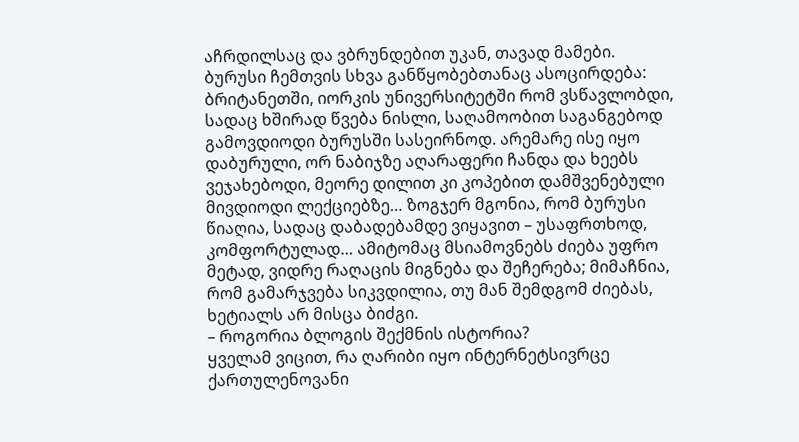აჩრდილსაც და ვბრუნდებით უკან, თავად მამები.
ბურუსი ჩემთვის სხვა განწყობებთანაც ასოცირდება: ბრიტანეთში, იორკის უნივერსიტეტში რომ ვსწავლობდი, სადაც ხშირად წვება ნისლი, საღამოობით საგანგებოდ გამოვდიოდი ბურუსში სასეირნოდ. არემარე ისე იყო დაბურული, ორ ნაბიჯზე აღარაფერი ჩანდა და ხეებს ვეჯახებოდი, მეორე დილით კი კოპებით დამშვენებული მივდიოდი ლექციებზე… ზოგჯერ მგონია, რომ ბურუსი წიაღია, სადაც დაბადებამდე ვიყავით – უსაფრთხოდ, კომფორტულად… ამიტომაც მსიამოვნებს ძიება უფრო მეტად, ვიდრე რაღაცის მიგნება და შეჩერება; მიმაჩნია, რომ გამარჯვება სიკვდილია, თუ მან შემდგომ ძიებას, ხეტიალს არ მისცა ბიძგი.
– როგორია ბლოგის შექმნის ისტორია?
ყველამ ვიცით, რა ღარიბი იყო ინტერნეტსივრცე ქართულენოვანი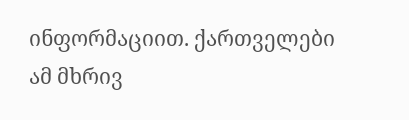ინფორმაციით. ქართველები ამ მხრივ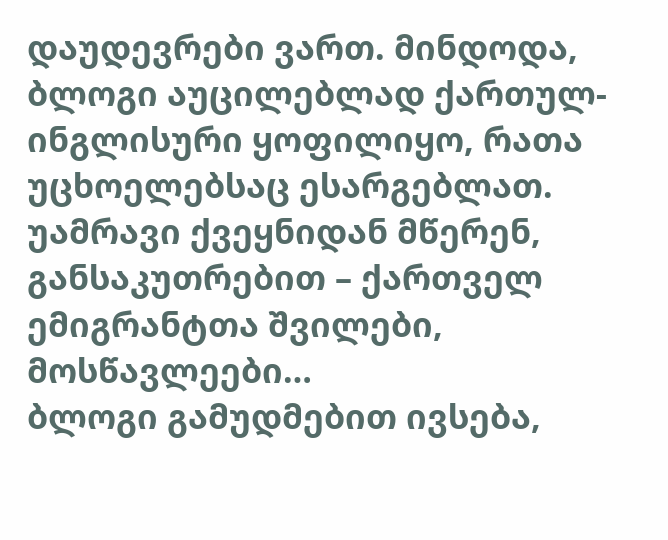დაუდევრები ვართ. მინდოდა, ბლოგი აუცილებლად ქართულ-ინგლისური ყოფილიყო, რათა უცხოელებსაც ესარგებლათ. უამრავი ქვეყნიდან მწერენ, განსაკუთრებით – ქართველ ემიგრანტთა შვილები, მოსწავლეები…
ბლოგი გამუდმებით ივსება,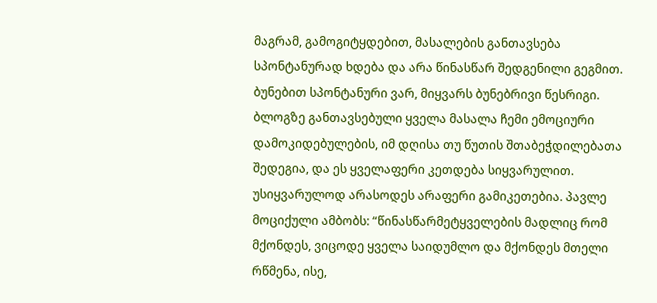მაგრამ, გამოგიტყდებით, მასალების განთავსება სპონტანურად ხდება და არა წინასწარ შედგენილი გეგმით. ბუნებით სპონტანური ვარ, მიყვარს ბუნებრივი წესრიგი. ბლოგზე განთავსებული ყველა მასალა ჩემი ემოციური დამოკიდებულების, იმ დღისა თუ წუთის შთაბეჭდილებათა შედეგია, და ეს ყველაფერი კეთდება სიყვარულით. უსიყვარულოდ არასოდეს არაფერი გამიკეთებია. პავლე მოციქული ამბობს: “წინასწარმეტყველების მადლიც რომ მქონდეს, ვიცოდე ყველა საიდუმლო და მქონდეს მთელი რწმენა, ისე,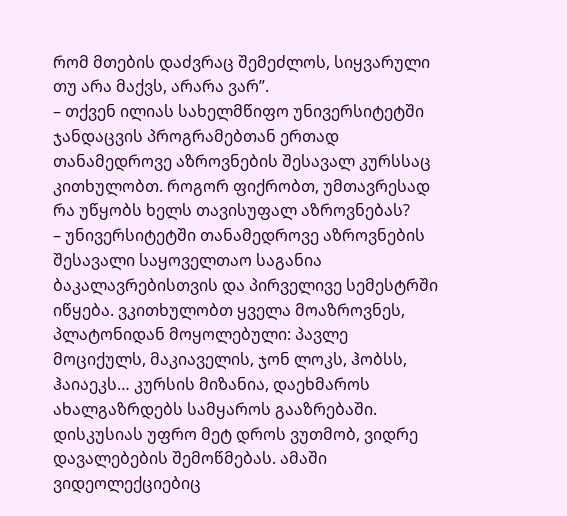რომ მთების დაძვრაც შემეძლოს, სიყვარული თუ არა მაქვს, არარა ვარ”.
– თქვენ ილიას სახელმწიფო უნივერსიტეტში ჯანდაცვის პროგრამებთან ერთად თანამედროვე აზროვნების შესავალ კურსსაც კითხულობთ. როგორ ფიქრობთ, უმთავრესად რა უწყობს ხელს თავისუფალ აზროვნებას?
– უნივერსიტეტში თანამედროვე აზროვნების შესავალი საყოველთაო საგანია ბაკალავრებისთვის და პირველივე სემესტრში იწყება. ვკითხულობთ ყველა მოაზროვნეს, პლატონიდან მოყოლებული: პავლე მოციქულს, მაკიაველის, ჯონ ლოკს, ჰობსს, ჰაიაეკს… კურსის მიზანია, დაეხმაროს ახალგაზრდებს სამყაროს გააზრებაში. დისკუსიას უფრო მეტ დროს ვუთმობ, ვიდრე დავალებების შემოწმებას. ამაში ვიდეოლექციებიც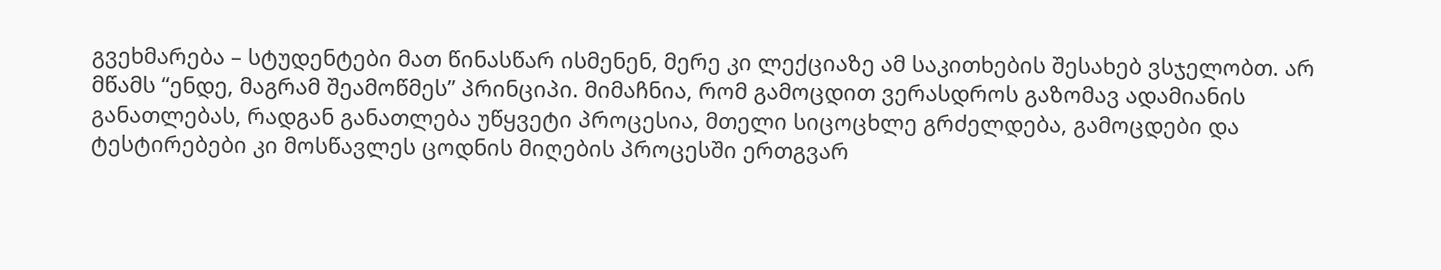გვეხმარება – სტუდენტები მათ წინასწარ ისმენენ, მერე კი ლექციაზე ამ საკითხების შესახებ ვსჯელობთ. არ მწამს “ენდე, მაგრამ შეამოწმეს” პრინციპი. მიმაჩნია, რომ გამოცდით ვერასდროს გაზომავ ადამიანის განათლებას, რადგან განათლება უწყვეტი პროცესია, მთელი სიცოცხლე გრძელდება, გამოცდები და ტესტირებები კი მოსწავლეს ცოდნის მიღების პროცესში ერთგვარ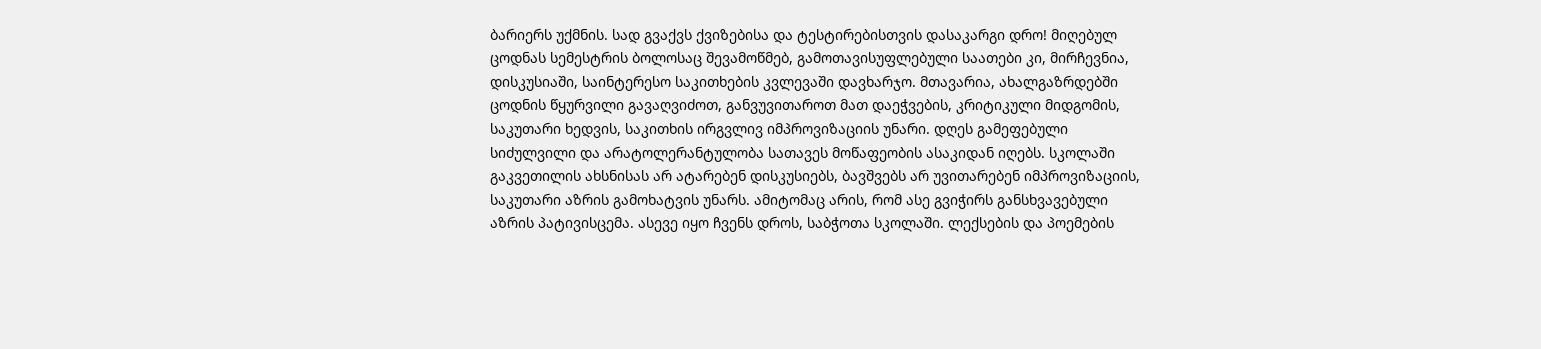ბარიერს უქმნის. სად გვაქვს ქვიზებისა და ტესტირებისთვის დასაკარგი დრო! მიღებულ ცოდნას სემესტრის ბოლოსაც შევამოწმებ, გამოთავისუფლებული საათები კი, მირჩევნია, დისკუსიაში, საინტერესო საკითხების კვლევაში დავხარჯო. მთავარია, ახალგაზრდებში ცოდნის წყურვილი გავაღვიძოთ, განვუვითაროთ მათ დაეჭვების, კრიტიკული მიდგომის, საკუთარი ხედვის, საკითხის ირგვლივ იმპროვიზაციის უნარი. დღეს გამეფებული სიძულვილი და არატოლერანტულობა სათავეს მოწაფეობის ასაკიდან იღებს. სკოლაში გაკვეთილის ახსნისას არ ატარებენ დისკუსიებს, ბავშვებს არ უვითარებენ იმპროვიზაციის, საკუთარი აზრის გამოხატვის უნარს. ამიტომაც არის, რომ ასე გვიჭირს განსხვავებული აზრის პატივისცემა. ასევე იყო ჩვენს დროს, საბჭოთა სკოლაში. ლექსების და პოემების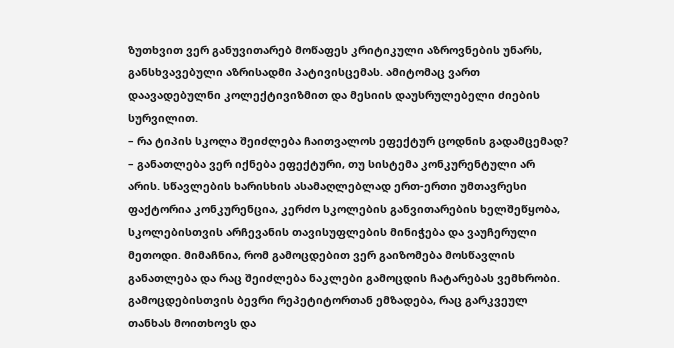ზუთხვით ვერ განუვითარებ მოწაფეს კრიტიკული აზროვნების უნარს, განსხვავებული აზრისადმი პატივისცემას. ამიტომაც ვართ დაავადებულნი კოლექტივიზმით და მესიის დაუსრულებელი ძიების სურვილით.
– რა ტიპის სკოლა შეიძლება ჩაითვალოს ეფექტურ ცოდნის გადამცემად?
– განათლება ვერ იქნება ეფექტური, თუ სისტემა კონკურენტული არ არის. სწავლების ხარისხის ასამაღლებლად ერთ-ერთი უმთავრესი ფაქტორია კონკურენცია, კერძო სკოლების განვითარების ხელშეწყობა, სკოლებისთვის არჩევანის თავისუფლების მინიჭება და ვაუჩერული მეთოდი. მიმაჩნია, რომ გამოცდებით ვერ გაიზომება მოსწავლის განათლება და რაც შეიძლება ნაკლები გამოცდის ჩატარებას ვემხრობი. გამოცდებისთვის ბევრი რეპეტიტორთან ემზადება, რაც გარკვეულ თანხას მოითხოვს და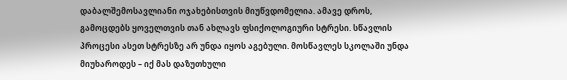დაბალშემოსავლიანი ოჯახებისთვის მიუწვდომელია. ამავე დროს, გამოცდებს ყოველთვის თან ახლავს ფსიქოლოგიური სტრესი. სწავლის პროცესი ასეთ სტრესზე არ უნდა იყოს აგებული. მოსწავლეს სკოლაში უნდა მიუხაროდეს – იქ მას დაზუთხული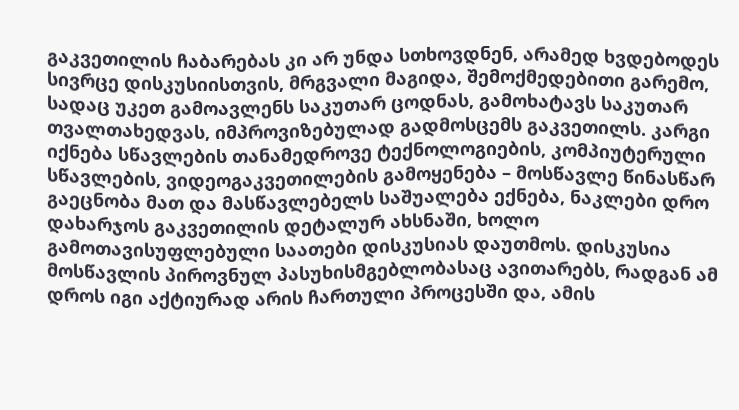გაკვეთილის ჩაბარებას კი არ უნდა სთხოვდნენ, არამედ ხვდებოდეს სივრცე დისკუსიისთვის, მრგვალი მაგიდა, შემოქმედებითი გარემო, სადაც უკეთ გამოავლენს საკუთარ ცოდნას, გამოხატავს საკუთარ თვალთახედვას, იმპროვიზებულად გადმოსცემს გაკვეთილს. კარგი იქნება სწავლების თანამედროვე ტექნოლოგიების, კომპიუტერული სწავლების, ვიდეოგაკვეთილების გამოყენება – მოსწავლე წინასწარ გაეცნობა მათ და მასწავლებელს საშუალება ექნება, ნაკლები დრო დახარჯოს გაკვეთილის დეტალურ ახსნაში, ხოლო გამოთავისუფლებული საათები დისკუსიას დაუთმოს. დისკუსია მოსწავლის პიროვნულ პასუხისმგებლობასაც ავითარებს, რადგან ამ დროს იგი აქტიურად არის ჩართული პროცესში და, ამის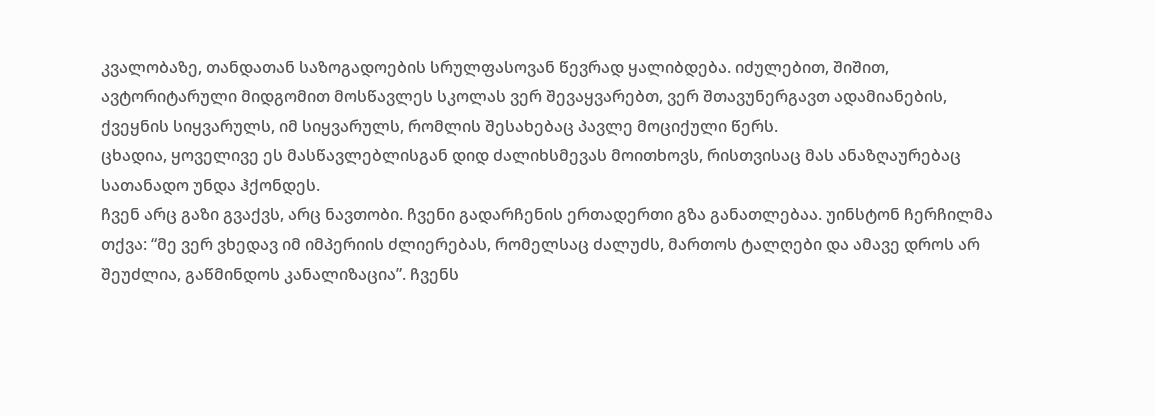კვალობაზე, თანდათან საზოგადოების სრულფასოვან წევრად ყალიბდება. იძულებით, შიშით, ავტორიტარული მიდგომით მოსწავლეს სკოლას ვერ შევაყვარებთ, ვერ შთავუნერგავთ ადამიანების, ქვეყნის სიყვარულს, იმ სიყვარულს, რომლის შესახებაც პავლე მოციქული წერს.
ცხადია, ყოველივე ეს მასწავლებლისგან დიდ ძალიხსმევას მოითხოვს, რისთვისაც მას ანაზღაურებაც სათანადო უნდა ჰქონდეს.
ჩვენ არც გაზი გვაქვს, არც ნავთობი. ჩვენი გადარჩენის ერთადერთი გზა განათლებაა. უინსტონ ჩერჩილმა თქვა: “მე ვერ ვხედავ იმ იმპერიის ძლიერებას, რომელსაც ძალუძს, მართოს ტალღები და ამავე დროს არ შეუძლია, გაწმინდოს კანალიზაცია”. ჩვენს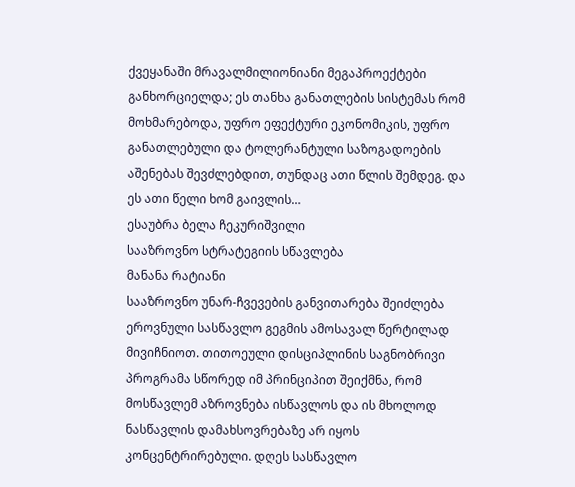ქვეყანაში მრავალმილიონიანი მეგაპროექტები განხორციელდა; ეს თანხა განათლების სისტემას რომ მოხმარებოდა, უფრო ეფექტური ეკონომიკის, უფრო განათლებული და ტოლერანტული საზოგადოების აშენებას შევძლებდით, თუნდაც ათი წლის შემდეგ. და ეს ათი წელი ხომ გაივლის…
ესაუბრა ბელა ჩეკურიშვილი
სააზროვნო სტრატეგიის სწავლება
მანანა რატიანი
სააზროვნო უნარ-ჩვევების განვითარება შეიძლება ეროვნული სასწავლო გეგმის ამოსავალ წერტილად მივიჩნიოთ. თითოეული დისციპლინის საგნობრივი პროგრამა სწორედ იმ პრინციპით შეიქმნა, რომ მოსწავლემ აზროვნება ისწავლოს და ის მხოლოდ ნასწავლის დამახსოვრებაზე არ იყოს კონცენტრირებული. დღეს სასწავლო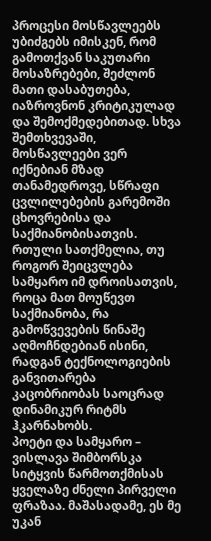პროცესი მოსწავლეებს უბიძგებს იმისკენ, რომ გამოთქვან საკუთარი მოსაზრებები, შეძლონ მათი დასაბუთება, იაზროვნონ კრიტიკულად და შემოქმედებითად. სხვა შემთხვევაში, მოსწავლეები ვერ იქნებიან მზად თანამედროვე, სწრაფი ცვლილებების გარემოში ცხოვრებისა და საქმიანობისათვის. რთული სათქმელია, თუ როგორ შეიცვლება სამყარო იმ დროისათვის, როცა მათ მოუწევთ საქმიანობა, რა გამოწვევების წინაშე აღმოჩნდებიან ისინი, რადგან ტექნოლოგიების განვითარება კაცობრიობას საოცრად დინამიკურ რიტმს ჰკარნახობს.
პოეტი და სამყარო – ვისლავა შიმბორსკა
სიტყვის წარმოთქმისას ყველაზე ძნელი პირველი ფრაზაა. მაშასადამე, ეს მე უკან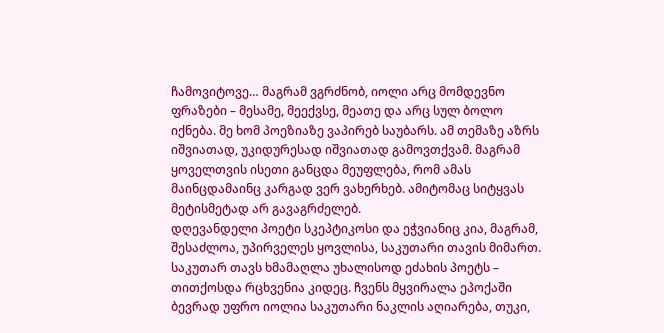ჩამოვიტოვე… მაგრამ ვგრძნობ, იოლი არც მომდევნო ფრაზები – მესამე, მეექვსე, მეათე და არც სულ ბოლო იქნება. მე ხომ პოეზიაზე ვაპირებ საუბარს. ამ თემაზე აზრს იშვიათად, უკიდურესად იშვიათად გამოვთქვამ. მაგრამ ყოველთვის ისეთი განცდა მეუფლება, რომ ამას მაინცდამაინც კარგად ვერ ვახერხებ. ამიტომაც სიტყვას მეტისმეტად არ გავაგრძელებ.
დღევანდელი პოეტი სკეპტიკოსი და ეჭვიანიც კია, მაგრამ, შესაძლოა, უპირველეს ყოვლისა, საკუთარი თავის მიმართ. საკუთარ თავს ხმამაღლა უხალისოდ ეძახის პოეტს – თითქოსდა რცხვენია კიდეც. ჩვენს მყვირალა ეპოქაში ბევრად უფრო იოლია საკუთარი ნაკლის აღიარება, თუკი,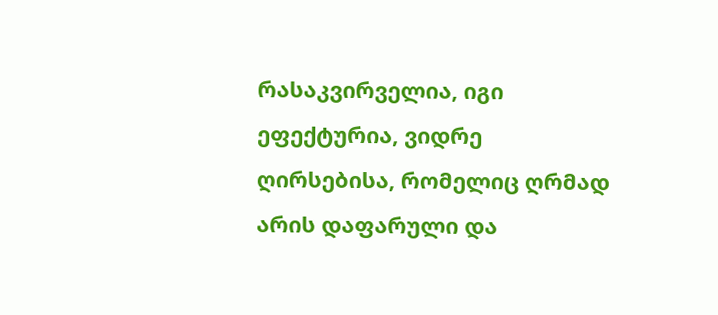რასაკვირველია, იგი ეფექტურია, ვიდრე ღირსებისა, რომელიც ღრმად არის დაფარული და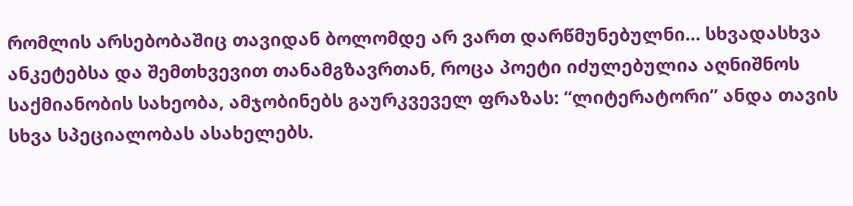რომლის არსებობაშიც თავიდან ბოლომდე არ ვართ დარწმუნებულნი… სხვადასხვა ანკეტებსა და შემთხვევით თანამგზავრთან, როცა პოეტი იძულებულია აღნიშნოს საქმიანობის სახეობა, ამჯობინებს გაურკვეველ ფრაზას: “ლიტერატორი” ანდა თავის სხვა სპეციალობას ასახელებს.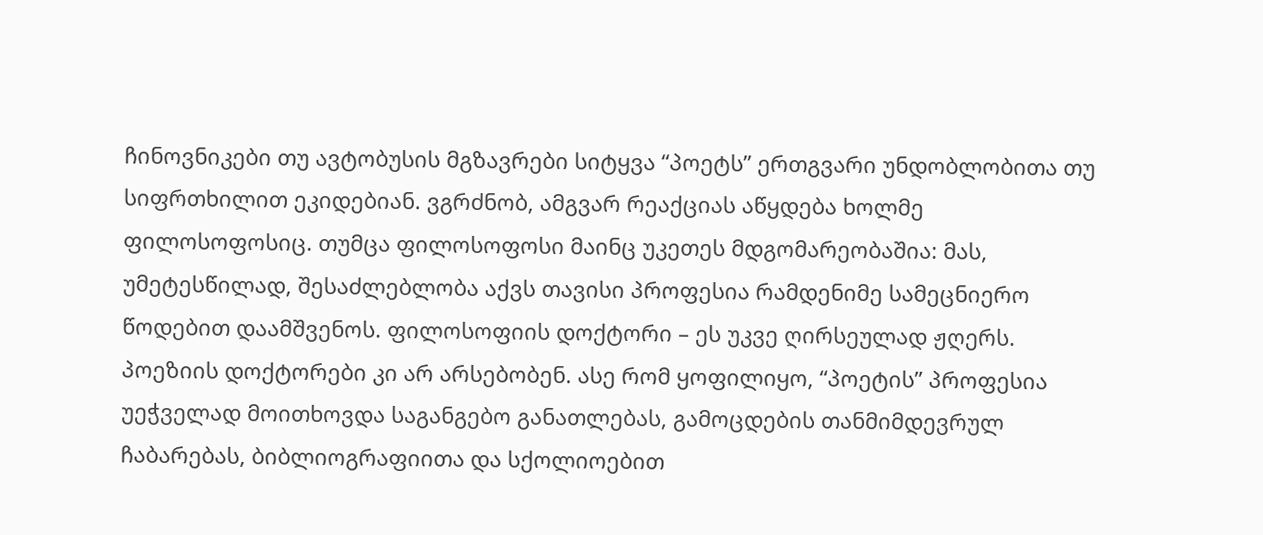ჩინოვნიკები თუ ავტობუსის მგზავრები სიტყვა “პოეტს” ერთგვარი უნდობლობითა თუ სიფრთხილით ეკიდებიან. ვგრძნობ, ამგვარ რეაქციას აწყდება ხოლმე ფილოსოფოსიც. თუმცა ფილოსოფოსი მაინც უკეთეს მდგომარეობაშია: მას, უმეტესწილად, შესაძლებლობა აქვს თავისი პროფესია რამდენიმე სამეცნიერო წოდებით დაამშვენოს. ფილოსოფიის დოქტორი – ეს უკვე ღირსეულად ჟღერს.
პოეზიის დოქტორები კი არ არსებობენ. ასე რომ ყოფილიყო, “პოეტის” პროფესია უეჭველად მოითხოვდა საგანგებო განათლებას, გამოცდების თანმიმდევრულ ჩაბარებას, ბიბლიოგრაფიითა და სქოლიოებით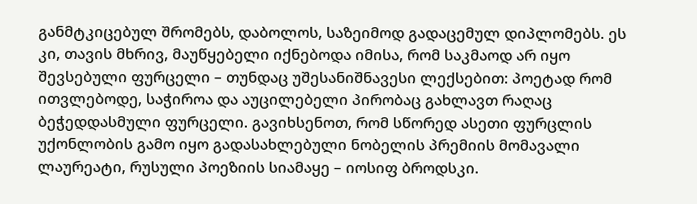განმტკიცებულ შრომებს, დაბოლოს, საზეიმოდ გადაცემულ დიპლომებს. ეს კი, თავის მხრივ, მაუწყებელი იქნებოდა იმისა, რომ საკმაოდ არ იყო შევსებული ფურცელი – თუნდაც უშესანიშნავესი ლექსებით: პოეტად რომ ითვლებოდე, საჭიროა და აუცილებელი პირობაც გახლავთ რაღაც ბეჭედდასმული ფურცელი. გავიხსენოთ, რომ სწორედ ასეთი ფურცლის უქონლობის გამო იყო გადასახლებული ნობელის პრემიის მომავალი ლაურეატი, რუსული პოეზიის სიამაყე – იოსიფ ბროდსკი.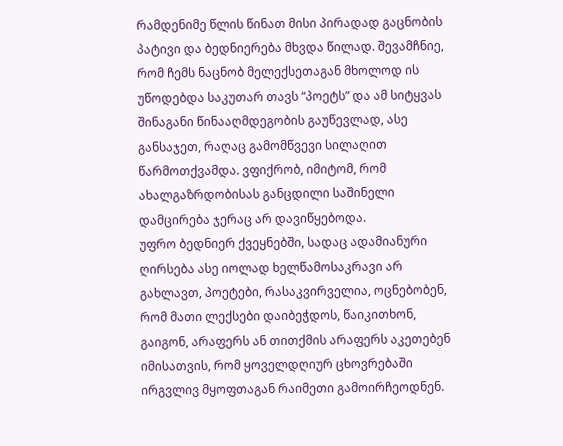რამდენიმე წლის წინათ მისი პირადად გაცნობის პატივი და ბედნიერება მხვდა წილად. შევამჩნიე, რომ ჩემს ნაცნობ მელექსეთაგან მხოლოდ ის უწოდებდა საკუთარ თავს “პოეტს” და ამ სიტყვას შინაგანი წინააღმდეგობის გაუწევლად, ასე განსაჯეთ, რაღაც გამომწვევი სილაღით წარმოთქვამდა. ვფიქრობ, იმიტომ, რომ ახალგაზრდობისას განცდილი საშინელი დამცირება ჯერაც არ დავიწყებოდა.
უფრო ბედნიერ ქვეყნებში, სადაც ადამიანური ღირსება ასე იოლად ხელწამოსაკრავი არ გახლავთ, პოეტები, რასაკვირველია, ოცნებობენ, რომ მათი ლექსები დაიბეჭდოს, წაიკითხონ, გაიგონ, არაფერს ან თითქმის არაფერს აკეთებენ იმისათვის, რომ ყოველდღიურ ცხოვრებაში ირგვლივ მყოფთაგან რაიმეთი გამოირჩეოდნენ.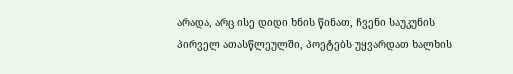არადა, არც ისე დიდი ხნის წინათ, ჩვენი საუკუნის პირველ ათასწლეულში, პოეტებს უყვარდათ ხალხის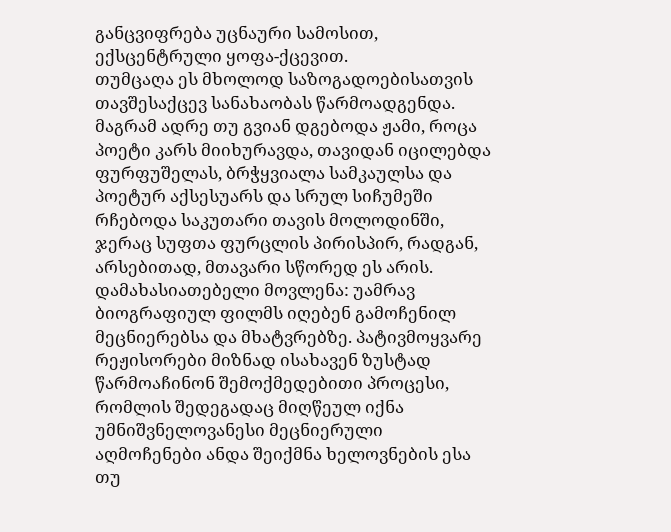განცვიფრება უცნაური სამოსით, ექსცენტრული ყოფა-ქცევით.
თუმცაღა ეს მხოლოდ საზოგადოებისათვის თავშესაქცევ სანახაობას წარმოადგენდა.
მაგრამ ადრე თუ გვიან დგებოდა ჟამი, როცა პოეტი კარს მიიხურავდა, თავიდან იცილებდა ფურფუშელას, ბრჭყვიალა სამკაულსა და პოეტურ აქსესუარს და სრულ სიჩუმეში რჩებოდა საკუთარი თავის მოლოდინში, ჯერაც სუფთა ფურცლის პირისპირ, რადგან, არსებითად, მთავარი სწორედ ეს არის.
დამახასიათებელი მოვლენა: უამრავ ბიოგრაფიულ ფილმს იღებენ გამოჩენილ მეცნიერებსა და მხატვრებზე. პატივმოყვარე რეჟისორები მიზნად ისახავენ ზუსტად წარმოაჩინონ შემოქმედებითი პროცესი, რომლის შედეგადაც მიღწეულ იქნა უმნიშვნელოვანესი მეცნიერული აღმოჩენები ანდა შეიქმნა ხელოვნების ესა თუ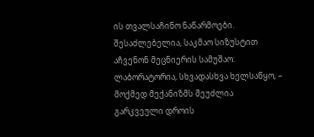ის თვალსაჩინო ნაწარმოები. შესაძლებელია, საკმაო სიზუსტით აჩვენონ მეცნიერის სამუშაო: ლაბორატორია, სხვადასხვა ხელსაწყო, – მოქმედ მექანიზმს შეუძლია გარკვეული დროის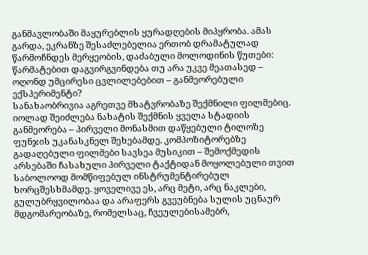განმავლობაში მაყურებლის ყურადღების მიპყრობა. ამას გარდა, ეკრანზე შესაძლებელია ერთობ დრამატულად წარმოჩნდეს მერყეობის, დაძაბული მოლოდინის წუთები: წარმატებით დაგვირგვინდება თუ არა უკვე მეათასედ – ოღონდ უმცირესი ცვლილებებით – განმეორებული ექსპერიმენტი?
სანახაობრივია აგრეთვე მხატვრობაზე შექმნილი ფილმებიც. იოლად შეიძლება ნახატის შექმნის ყველა სტადიის განმეორება – პირველი მონასმით დაწყებული ტილოზე ფუნჯის უკანასკნელ შეხებამდე. კომპოზიტორებზე გადაღებული ფილმები სავსეა მუსიკით – შემოქმედის არსებაში ჩასახული პირველი ტაქტიდან მოყოლებული თვით საბოლოოდ მომწიფებულ ინსტრუმენტირებულ ხორცშესხმამდე. ყოველივე ეს, არც მეტი, არც ნაკლები, გულუბრყვილობაა და არაფერს გვეუბნება სულის უცნაურ მდგომარეობაზე, რომელსაც, ჩვეულებისამებრ,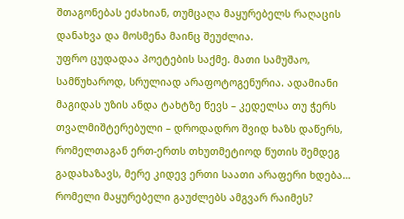შთაგონებას ეძახიან, თუმცაღა მაყურებელს რაღაცის დანახვა და მოსმენა მაინც შეუძლია.
უფრო ცუდადაა პოეტების საქმე. მათი სამუშაო, სამწუხაროდ, სრულიად არაფოტოგენურია. ადამიანი მაგიდას უზის ანდა ტახტზე წევს – კედელსა თუ ჭერს თვალმიშტერებული – დროდადრო შვიდ ხაზს დაწერს, რომელთაგან ერთ-ერთს თხუთმეტიოდ წუთის შემდეგ გადახაზავს, მერე კიდევ ერთი საათი არაფერი ხდება… რომელი მაყურებელი გაუძლებს ამგვარ რაიმეს?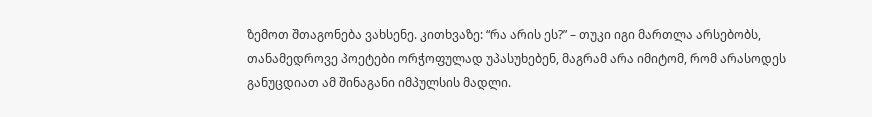ზემოთ შთაგონება ვახსენე. კითხვაზე: “რა არის ეს?” – თუკი იგი მართლა არსებობს, თანამედროვე პოეტები ორჭოფულად უპასუხებენ, მაგრამ არა იმიტომ, რომ არასოდეს განუცდიათ ამ შინაგანი იმპულსის მადლი.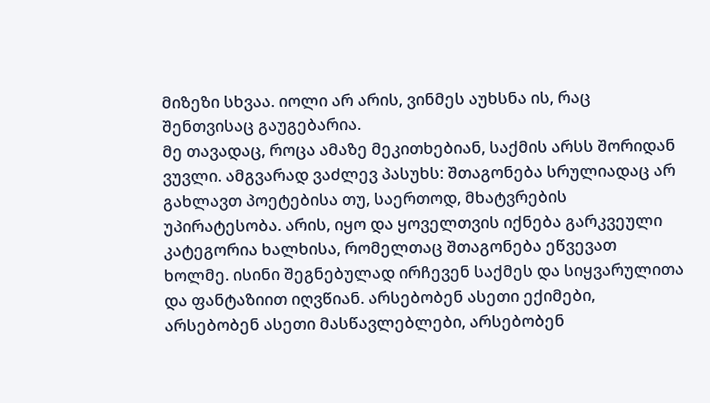მიზეზი სხვაა. იოლი არ არის, ვინმეს აუხსნა ის, რაც შენთვისაც გაუგებარია.
მე თავადაც, როცა ამაზე მეკითხებიან, საქმის არსს შორიდან ვუვლი. ამგვარად ვაძლევ პასუხს: შთაგონება სრულიადაც არ გახლავთ პოეტებისა თუ, საერთოდ, მხატვრების უპირატესობა. არის, იყო და ყოველთვის იქნება გარკვეული კატეგორია ხალხისა, რომელთაც შთაგონება ეწვევათ ხოლმე. ისინი შეგნებულად ირჩევენ საქმეს და სიყვარულითა და ფანტაზიით იღვწიან. არსებობენ ასეთი ექიმები, არსებობენ ასეთი მასწავლებლები, არსებობენ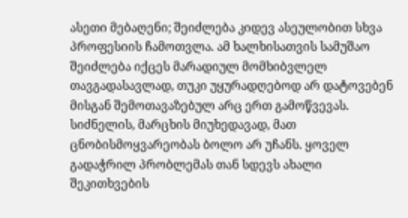ასეთი მებაღენი; შეიძლება კიდევ ასეულობით სხვა პროფესიის ჩამოთვლა. ამ ხალხისათვის სამუშაო შეიძლება იქცეს მარადიულ მომხიბვლელ თავგადასავლად, თუკი უყურადღებოდ არ დატოვებენ მისგან შემოთავაზებულ არც ერთ გამოწვევას. სიძნელის, მარცხის მიუხედავად, მათ ცნობისმოყვარეობას ბოლო არ უჩანს. ყოველ გადაჭრილ პრობლემას თან სდევს ახალი შეკითხვების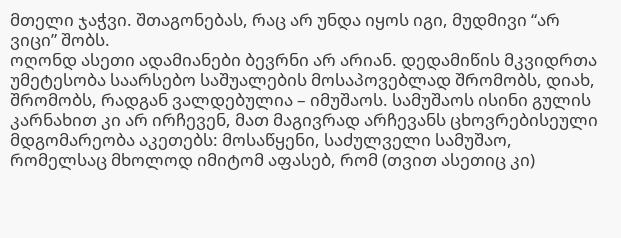მთელი ჯაჭვი. შთაგონებას, რაც არ უნდა იყოს იგი, მუდმივი “არ ვიცი” შობს.
ოღონდ ასეთი ადამიანები ბევრნი არ არიან. დედამიწის მკვიდრთა უმეტესობა საარსებო საშუალების მოსაპოვებლად შრომობს, დიახ, შრომობს, რადგან ვალდებულია – იმუშაოს. სამუშაოს ისინი გულის კარნახით კი არ ირჩევენ, მათ მაგივრად არჩევანს ცხოვრებისეული მდგომარეობა აკეთებს: მოსაწყენი, საძულველი სამუშაო, რომელსაც მხოლოდ იმიტომ აფასებ, რომ (თვით ასეთიც კი)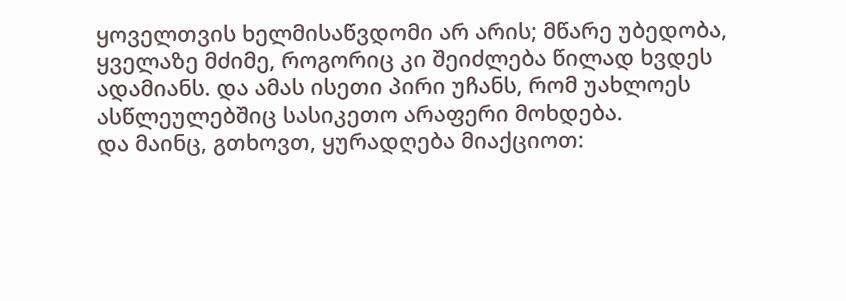ყოველთვის ხელმისაწვდომი არ არის; მწარე უბედობა, ყველაზე მძიმე, როგორიც კი შეიძლება წილად ხვდეს ადამიანს. და ამას ისეთი პირი უჩანს, რომ უახლოეს ასწლეულებშიც სასიკეთო არაფერი მოხდება.
და მაინც, გთხოვთ, ყურადღება მიაქციოთ: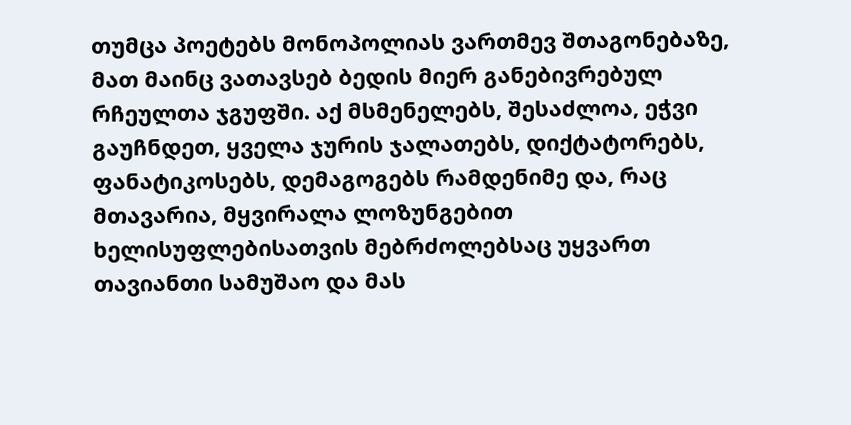თუმცა პოეტებს მონოპოლიას ვართმევ შთაგონებაზე, მათ მაინც ვათავსებ ბედის მიერ განებივრებულ რჩეულთა ჯგუფში. აქ მსმენელებს, შესაძლოა, ეჭვი გაუჩნდეთ, ყველა ჯურის ჯალათებს, დიქტატორებს, ფანატიკოსებს, დემაგოგებს რამდენიმე და, რაც მთავარია, მყვირალა ლოზუნგებით ხელისუფლებისათვის მებრძოლებსაც უყვართ თავიანთი სამუშაო და მას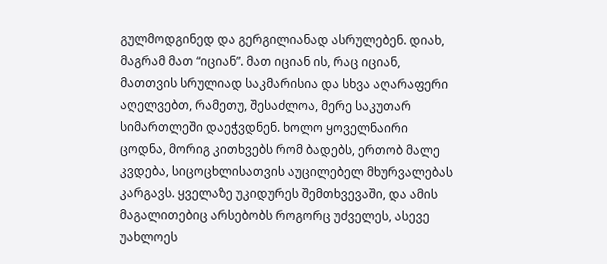გულმოდგინედ და გერგილიანად ასრულებენ. დიახ, მაგრამ მათ “იციან”. მათ იციან ის, რაც იციან, მათთვის სრულიად საკმარისია და სხვა აღარაფერი აღელვებთ, რამეთუ, შესაძლოა, მერე საკუთარ სიმართლეში დაეჭვდნენ. ხოლო ყოველნაირი ცოდნა, მორიგ კითხვებს რომ ბადებს, ერთობ მალე კვდება, სიცოცხლისათვის აუცილებელ მხურვალებას კარგავს. ყველაზე უკიდურეს შემთხვევაში, და ამის მაგალითებიც არსებობს როგორც უძველეს, ასევე უახლოეს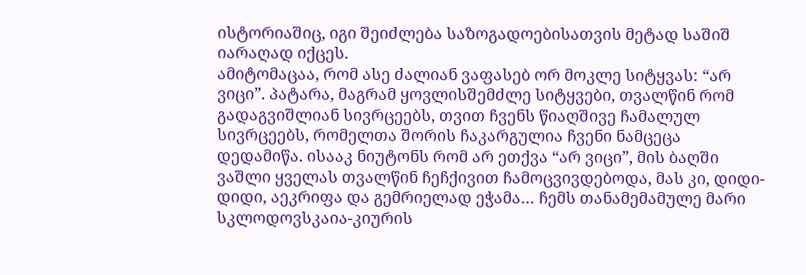ისტორიაშიც, იგი შეიძლება საზოგადოებისათვის მეტად საშიშ იარაღად იქცეს.
ამიტომაცაა, რომ ასე ძალიან ვაფასებ ორ მოკლე სიტყვას: “არ ვიცი”. პატარა, მაგრამ ყოვლისშემძლე სიტყვები, თვალწინ რომ გადაგვიშლიან სივრცეებს, თვით ჩვენს წიაღშივე ჩამალულ სივრცეებს, რომელთა შორის ჩაკარგულია ჩვენი ნამცეცა დედამიწა. ისააკ ნიუტონს რომ არ ეთქვა “არ ვიცი”, მის ბაღში ვაშლი ყველას თვალწინ ჩეჩქივით ჩამოცვივდებოდა, მას კი, დიდი-დიდი, აეკრიფა და გემრიელად ეჭამა… ჩემს თანამემამულე მარი სკლოდოვსკაია-კიურის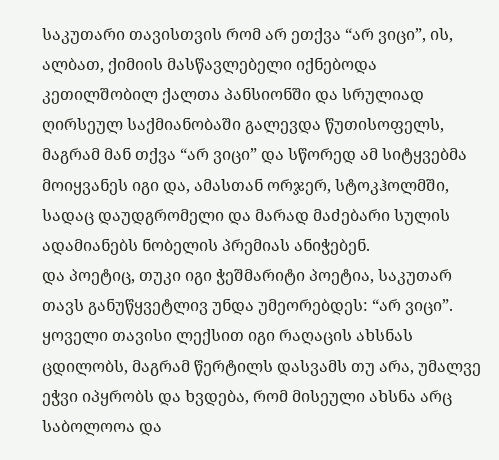საკუთარი თავისთვის რომ არ ეთქვა “არ ვიცი”, ის, ალბათ, ქიმიის მასწავლებელი იქნებოდა კეთილშობილ ქალთა პანსიონში და სრულიად ღირსეულ საქმიანობაში გალევდა წუთისოფელს, მაგრამ მან თქვა “არ ვიცი” და სწორედ ამ სიტყვებმა მოიყვანეს იგი და, ამასთან ორჯერ, სტოკჰოლმში, სადაც დაუდგრომელი და მარად მაძებარი სულის ადამიანებს ნობელის პრემიას ანიჭებენ.
და პოეტიც, თუკი იგი ჭეშმარიტი პოეტია, საკუთარ თავს განუწყვეტლივ უნდა უმეორებდეს: “არ ვიცი”. ყოველი თავისი ლექსით იგი რაღაცის ახსნას ცდილობს, მაგრამ წერტილს დასვამს თუ არა, უმალვე ეჭვი იპყრობს და ხვდება, რომ მისეული ახსნა არც საბოლოოა და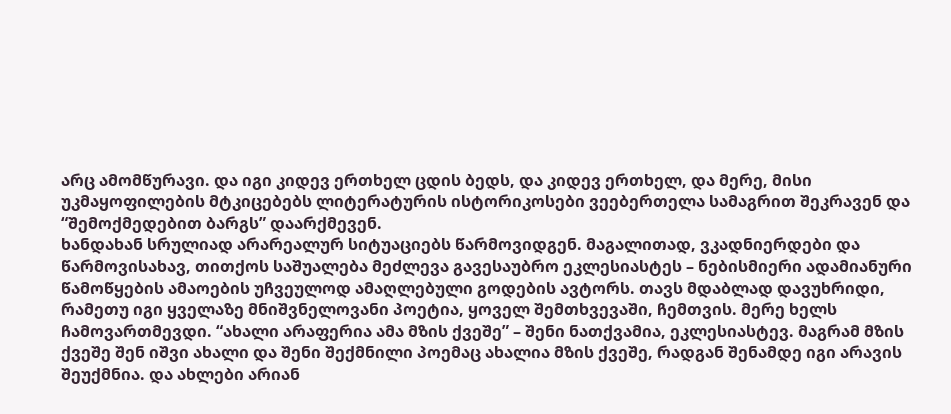არც ამომწურავი. და იგი კიდევ ერთხელ ცდის ბედს, და კიდევ ერთხელ, და მერე, მისი უკმაყოფილების მტკიცებებს ლიტერატურის ისტორიკოსები ვეებერთელა სამაგრით შეკრავენ და “შემოქმედებით ბარგს” დაარქმევენ.
ხანდახან სრულიად არარეალურ სიტუაციებს წარმოვიდგენ. მაგალითად, ვკადნიერდები და წარმოვისახავ, თითქოს საშუალება მეძლევა გავესაუბრო ეკლესიასტეს – ნებისმიერი ადამიანური წამოწყების ამაოების უჩვეულოდ ამაღლებული გოდების ავტორს. თავს მდაბლად დავუხრიდი, რამეთუ იგი ყველაზე მნიშვნელოვანი პოეტია, ყოველ შემთხვევაში, ჩემთვის. მერე ხელს ჩამოვართმევდი. “ახალი არაფერია ამა მზის ქვეშე” – შენი ნათქვამია, ეკლესიასტევ. მაგრამ მზის ქვეშე შენ იშვი ახალი და შენი შექმნილი პოემაც ახალია მზის ქვეშე, რადგან შენამდე იგი არავის შეუქმნია. და ახლები არიან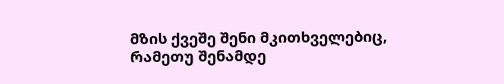მზის ქვეშე შენი მკითხველებიც, რამეთუ შენამდე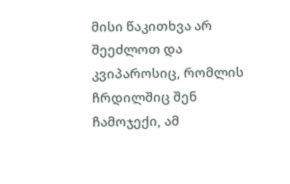მისი წაკითხვა არ შეეძლოთ და კვიპაროსიც, რომლის ჩრდილშიც შენ ჩამოჯექი, ამ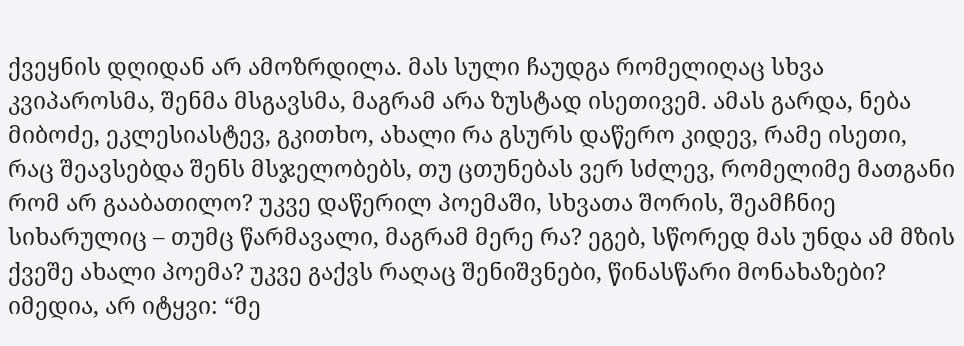ქვეყნის დღიდან არ ამოზრდილა. მას სული ჩაუდგა რომელიღაც სხვა კვიპაროსმა, შენმა მსგავსმა, მაგრამ არა ზუსტად ისეთივემ. ამას გარდა, ნება მიბოძე, ეკლესიასტევ, გკითხო, ახალი რა გსურს დაწერო კიდევ, რამე ისეთი, რაც შეავსებდა შენს მსჯელობებს, თუ ცთუნებას ვერ სძლევ, რომელიმე მათგანი რომ არ გააბათილო? უკვე დაწერილ პოემაში, სხვათა შორის, შეამჩნიე სიხარულიც – თუმც წარმავალი, მაგრამ მერე რა? ეგებ, სწორედ მას უნდა ამ მზის ქვეშე ახალი პოემა? უკვე გაქვს რაღაც შენიშვნები, წინასწარი მონახაზები? იმედია, არ იტყვი: “მე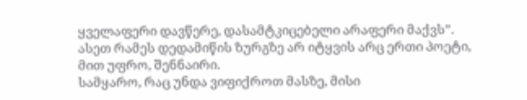ყველაფერი დავწერე, დასამტკიცებელი არაფერი მაქვს”. ასეთ რამეს დედამიწის ზურგზე არ იტყვის არც ერთი პოეტი, მით უფრო, შენნაირი.
სამყარო, რაც უნდა ვიფიქროთ მასზე, მისი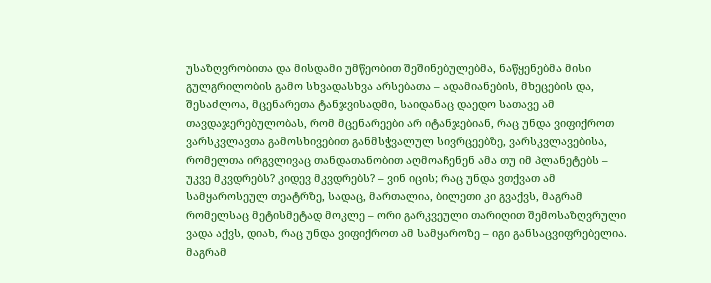უსაზღვრობითა და მისდამი უმწეობით შეშინებულებმა, ნაწყენებმა მისი გულგრილობის გამო სხვადასხვა არსებათა – ადამიანების, მხეცების და, შესაძლოა, მცენარეთა ტანჯვისადმი, საიდანაც დაედო სათავე ამ თავდაჯერებულობას, რომ მცენარეები არ იტანჯებიან, რაც უნდა ვიფიქროთ ვარსკვლავთა გამოსხივებით განმსჭვალულ სივრცეებზე, ვარსკვლავებისა, რომელთა ირგვლივაც თანდათანობით აღმოაჩენენ ამა თუ იმ პლანეტებს – უკვე მკვდრებს? კიდევ მკვდრებს? – ვინ იცის; რაც უნდა ვთქვათ ამ სამყაროსეულ თეატრზე, სადაც, მართალია, ბილეთი კი გვაქვს, მაგრამ რომელსაც მეტისმეტად მოკლე – ორი გარკვეული თარიღით შემოსაზღვრული ვადა აქვს, დიახ, რაც უნდა ვიფიქროთ ამ სამყაროზე – იგი განსაცვიფრებელია.
მაგრამ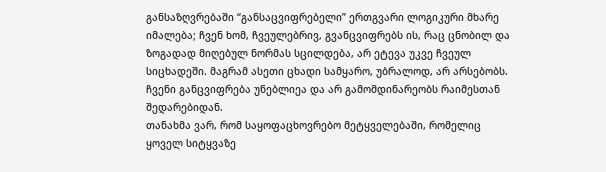განსაზღვრებაში “განსაცვიფრებელი” ერთგვარი ლოგიკური მხარე იმალება; ჩვენ ხომ, ჩვეულებრივ, გვანცვიფრებს ის, რაც ცნობილ და ზოგადად მიღებულ ნორმას სცილდება, არ ეტევა უკვე ჩვეულ სიცხადეში. მაგრამ ასეთი ცხადი სამყარო, უბრალოდ, არ არსებობს. ჩვენი განცვიფრება უნებლიეა და არ გამომდინარეობს რაიმესთან შედარებიდან.
თანახმა ვარ, რომ საყოფაცხოვრებო მეტყველებაში, რომელიც ყოველ სიტყვაზე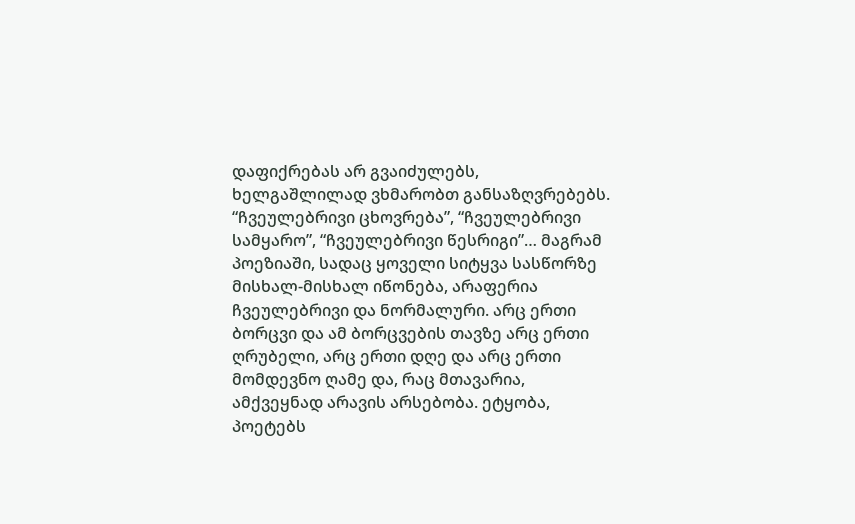დაფიქრებას არ გვაიძულებს, ხელგაშლილად ვხმარობთ განსაზღვრებებს. “ჩვეულებრივი ცხოვრება”, “ჩვეულებრივი სამყარო”, “ჩვეულებრივი წესრიგი”… მაგრამ პოეზიაში, სადაც ყოველი სიტყვა სასწორზე მისხალ-მისხალ იწონება, არაფერია ჩვეულებრივი და ნორმალური. არც ერთი ბორცვი და ამ ბორცვების თავზე არც ერთი ღრუბელი, არც ერთი დღე და არც ერთი მომდევნო ღამე და, რაც მთავარია, ამქვეყნად არავის არსებობა. ეტყობა, პოეტებს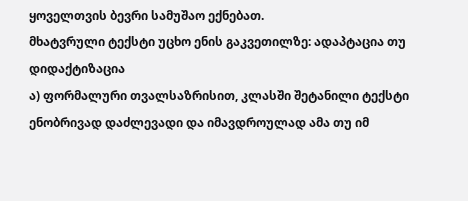ყოველთვის ბევრი სამუშაო ექნებათ.
მხატვრული ტექსტი უცხო ენის გაკვეთილზე: ადაპტაცია თუ დიდაქტიზაცია
ა) ფორმალური თვალსაზრისით, კლასში შეტანილი ტექსტი ენობრივად დაძლევადი და იმავდროულად ამა თუ იმ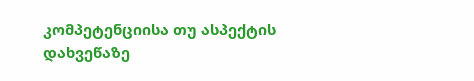კომპეტენციისა თუ ასპექტის დახვეწაზე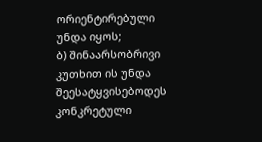ორიენტირებული უნდა იყოს;
ბ) შინაარსობრივი კუთხით ის უნდა შეესატყვისებოდეს კონკრეტული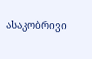ასაკობრივი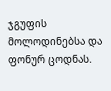ჯგუფის მოლოდინებსა და ფონურ ცოდნას.